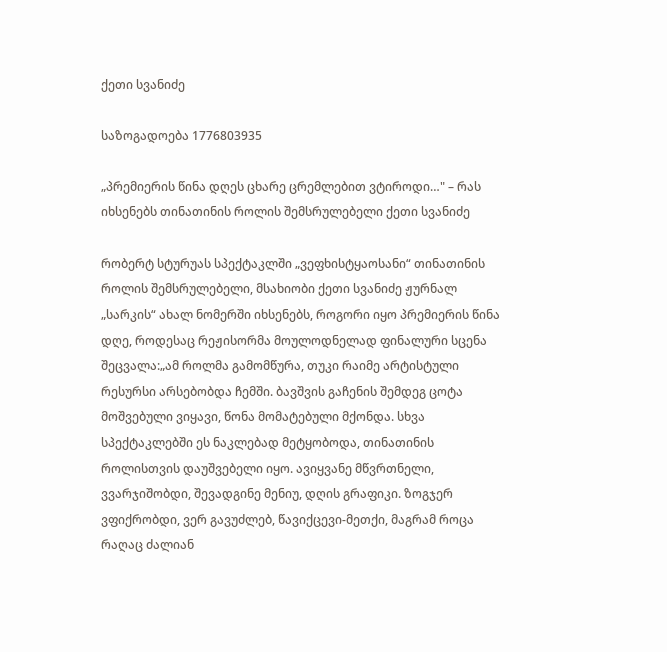ქეთი სვანიძე

საზოგადოება 1776803935

„პრემიერის წინა დღეს ცხარე ცრემლებით ვტიროდი…" – რას იხსენებს თინათინის როლის შემსრულებელი ქეთი სვანიძე

რობერტ სტურუას სპექტაკლში „ვეფხისტყაოსანი“ თინათინის როლის შემსრულებელი, მსახიობი ქეთი სვანიძე ჟურნალ „სარკის“ ახალ ნომერში იხსენებს, როგორი იყო პრემიერის წინა დღე, როდესაც რეჟისორმა მოულოდნელად ფინალური სცენა შეცვალა:„ამ როლმა გამომწურა, თუკი რაიმე არტისტული რესურსი არსებობდა ჩემში. ბავშვის გაჩენის შემდეგ ცოტა მოშვებული ვიყავი, წონა მომატებული მქონდა. სხვა სპექტაკლებში ეს ნაკლებად მეტყობოდა, თინათინის როლისთვის დაუშვებელი იყო. ავიყვანე მწვრთნელი, ვვარჯიშობდი, შევადგინე მენიუ, დღის გრაფიკი. ზოგჯერ ვფიქრობდი, ვერ გავუძლებ, წავიქცევი-მეთქი, მაგრამ როცა რაღაც ძალიან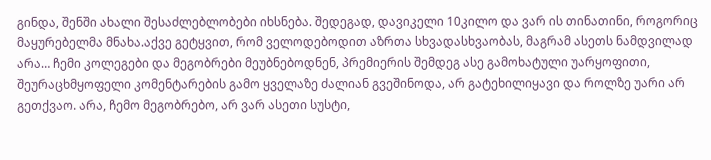გინდა, შენში ახალი შესაძლებლობები იხსნება. შედეგად, დავიკელი 10კილო და ვარ ის თინათინი, როგორიც მაყურებელმა მნახა.აქვე გეტყვით, რომ ველოდებოდით აზრთა სხვადასხვაობას, მაგრამ ასეთს ნამდვილად არა… ჩემი კოლეგები და მეგობრები მეუბნებოდნენ, პრემიერის შემდეგ ასე გამოხატული უარყოფითი, შეურაცხმყოფელი კომენტარების გამო ყველაზე ძალიან გვეშინოდა, არ გატეხილიყავი და როლზე უარი არ გეთქვაო. არა, ჩემო მეგობრებო, არ ვარ ასეთი სუსტი,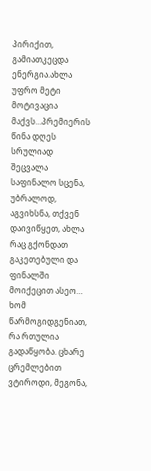პირიქით, გამიათკეცდა ენერგია.ახლა უფრო მეტი მოტივაცია მაქვს…პრემიერის წინა დღეს სრულიად შეცვალა საფინალო სცენა, უბრალოდ, აგვიხსნა, თქვენ დაივიწყეთ, ახლა რაც გქონდათ გაკეთებული და ფინალში მოიქეცით ასეო… ხომ წარმოგიდგენიათ, რა რთულია გადაწყობა. ცხარე ცრემლებით ვტიროდი, მეგონა,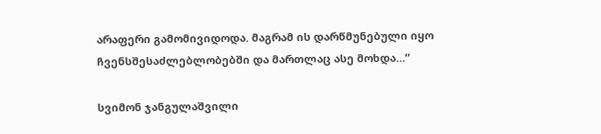არაფერი გამომივიდოდა. მაგრამ ის დარწმუნებული იყო ჩვენსშესაძლებლობებში და მართლაც ასე მოხდა…“

სვიმონ ჯანგულაშვილი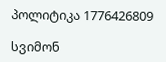პოლიტიკა 1776426809

სვიმონ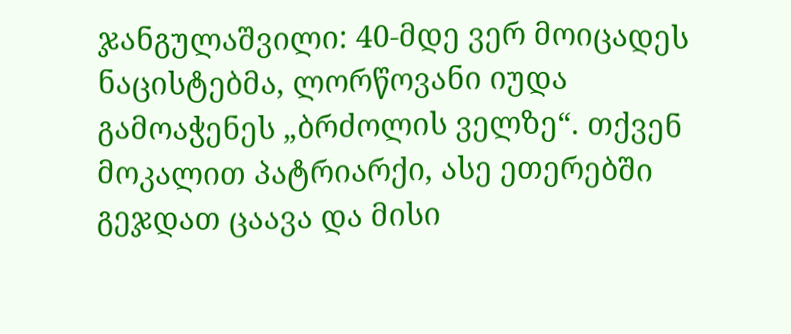ჯანგულაშვილი: 40-მდე ვერ მოიცადეს ნაცისტებმა, ლორწოვანი იუდა გამოაჭენეს „ბრძოლის ველზე“. თქვენ მოკალით პატრიარქი, ასე ეთერებში გეჯდათ ცაავა და მისი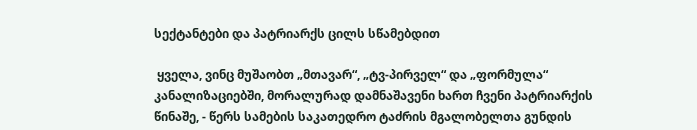სექტანტები და პატრიარქს ცილს სწამებდით

 ყველა, ვინც მუშაობთ „მთავარ“, „ტვ-პირველ“ და „ფორმულა“ კანალიზაციებში, მორალურად დამნაშავენი ხართ ჩვენი პატრიარქის წინაშე, - წერს სამების საკათედრო ტაძრის მგალობელთა გუნდის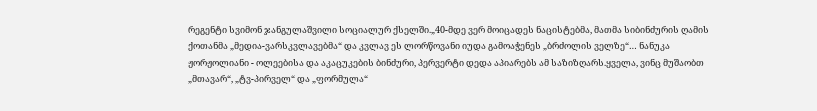რეგენტი სვიმონ ჯანგულაშვილი სოციალურ ქსელში.„40-მდე ვერ მოიცადეს ნაცისტებმა, მათმა სიბინძურის ღამის ქოთანმა „მედია-ვარსკვლავებმა“ და კვლავ ეს ლორწოვანი იუდა გამოაჭენეს „ბრძოლის ველზე“… ნანუკა ჟორჟოლიანი - ოლეებისა და აკაცუკების ბინძური, პერვერტი დედა აპიარებს ამ საზიზღარს.ყველა, ვინც მუშაობთ „მთავარ“, „ტვ-პირველ“ და „ფორმულა“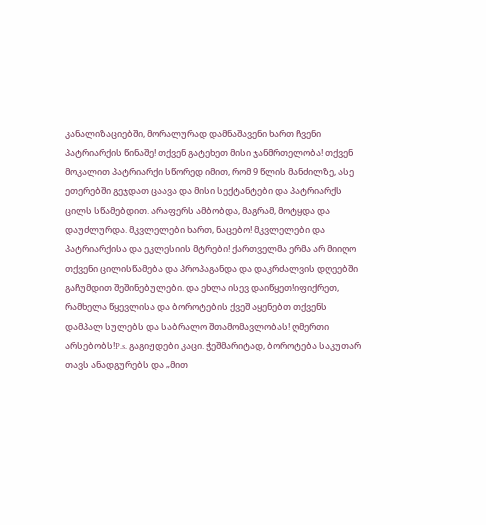კანალიზაციებში, მორალურად დამნაშავენი ხართ ჩვენი პატრიარქის წინაშე! თქვენ გატეხეთ მისი ჯანმრთელობა! თქვენ მოკალით პატრიარქი სწორედ იმით, რომ 9 წლის მანძილზე, ასე ეთერებში გეჯდათ ცაავა და მისი სექტანტები და პატრიარქს ცილს სწამებდით. არაფერს ამბობდა, მაგრამ, მოტყდა და დაუძლურდა. მკვლელები ხართ, ნაცებო! მკვლელები და პატრიარქისა და ეკლესიის მტრები! ქართველმა ერმა არ მიიღო თქვენი ცილისწამება და პროპაგანდა და დაკრძალვის დღეებში გაჩუმდით შეშინებულები. და ეხლა ისევ დაიწყეთ!იფიქრეთ, რამხელა წყევლისა და ბოროტების ქვეშ აყენებთ თქვენს დამპალ სულებს და საბრალო შთამომავლობას! ღმერთი არსებობს!P.s. გაგიჟდები კაცი. ჭეშმარიტად, ბოროტება საკუთარ თავს ანადგურებს და „მით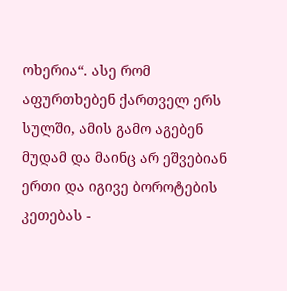ოხერია“. ასე რომ აფურთხებენ ქართველ ერს სულში, ამის გამო აგებენ მუდამ და მაინც არ ეშვებიან ერთი და იგივე ბოროტების კეთებას -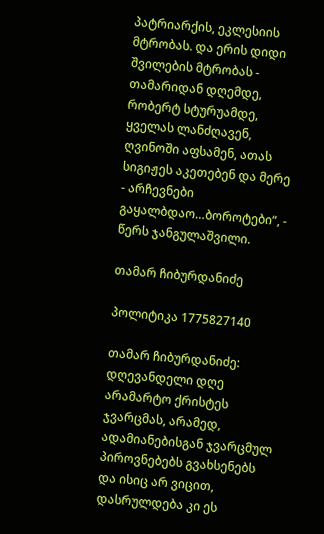პატრიარქის, ეკლესიის მტრობას. და ერის დიდი შვილების მტრობას - თამარიდან დღემდე, რობერტ სტურუამდე, ყველას ლანძღავენ, ღვინოში აფსამენ, ათას სიგიჟეს აკეთებენ და მერე - არჩევნები გაყალბდაო…ბოროტები“, - წერს ჯანგულაშვილი.

თამარ ჩიბურდანიძე

პოლიტიკა 1775827140

თამარ ჩიბურდანიძე: დღევანდელი დღე არამარტო ქრისტეს ჯვარცმას, არამედ, ადამიანებისგან ჯვარცმულ პიროვნებებს გვახსენებს და ისიც არ ვიცით, დასრულდება კი ეს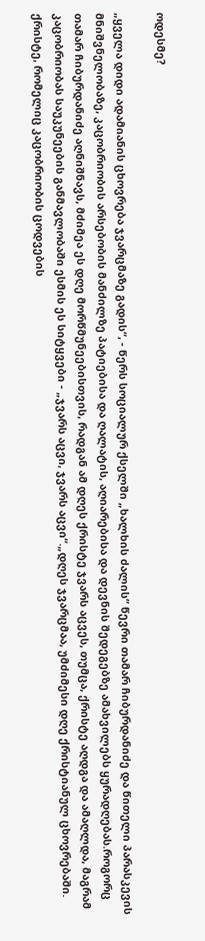ოდესმე?

„ყველა დიდი ადამიანის ცხოვრება ჯვარცმაზე გადის“, - წერს სოციალურ ქსელში „ხალხის ძალის“ წევრი თამარ ჩიბურდანიძე და წითელი პარასკევის მნიშვნელობაზე, კაცობრიობის არსებობის მანძილზე პატიებისა და ღალატის, აღიარებისა და დევნის შედეგებზე ამახვილებს ყურადღებას.როგორც თამარ ჩიბურდანიძე აღნიშნავს, მძიმეა ეს დღე მორწმუნეებისთვის, რადგან ამ დღეს ქრისტე ჯვარს აცვეს, თუმცა, ქრისტე აღდგა და ამაღლდა, მაგრამ კაცობრიობას საუკუნეების განმავლობაში ესმის ეს სიტყვები - „ჯვარს აცვი, ჯვარს აცვი“.„დღეს ჯვარცმაა, უმძიმესი დღე ქრისტიანულ ცხოვრებაში. ქრისტე, რომელიც კაცობრიობის ცოდვების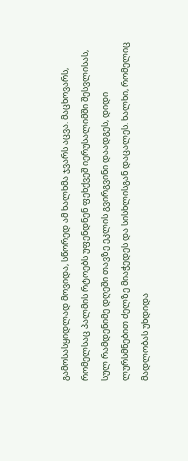გამოსასყიდლად მოვიდა, სწორედ ამ ხალხმა ჯვარს აცვა. მაცხოვარს, რომელსაც პალმის რტოებს უფენდნენ ფეხქვეშ იერუსალიმში შესვლისას, სულ რამდენიმე დღეში თავზე ეკლის გვირგვინი დაადგეს, დიდი ლურსმნებით ძელზე მიაჭედეს და სისხლისგან დაცალეს. ხალხი, რომელიც მადლობას უხდიდა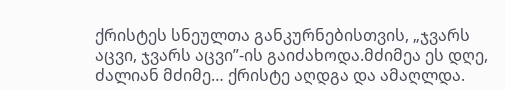ქრისტეს სნეულთა განკურნებისთვის, „ჯვარს აცვი, ჯვარს აცვი”-ის გაიძახოდა.მძიმეა ეს დღე, ძალიან მძიმე… ქრისტე აღდგა და ამაღლდა.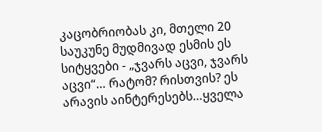კაცობრიობას კი, მთელი 20 საუკუნე მუდმივად ესმის ეს სიტყვები - „ჯვარს აცვი, ჯვარს აცვი“… რატომ? რისთვის? ეს არავის აინტერესებს…ყველა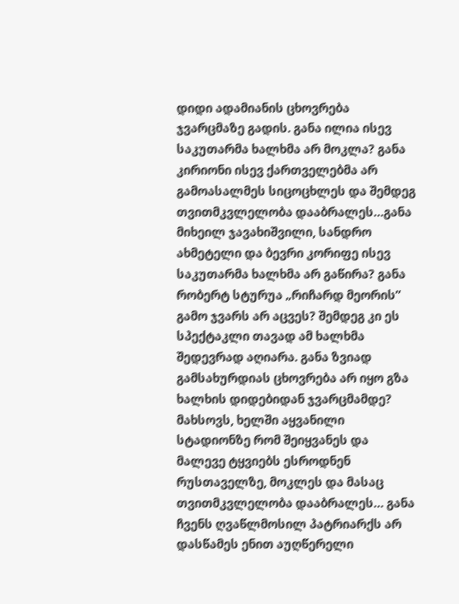დიდი ადამიანის ცხოვრება ჯვარცმაზე გადის. განა ილია ისევ საკუთარმა ხალხმა არ მოკლა? განა კირიონი ისევ ქართველებმა არ გამოასალმეს სიცოცხლეს და შემდეგ თვითმკვლელობა დააბრალეს…განა მიხეილ ჯავახიშვილი, სანდრო ახმეტელი და ბევრი კორიფე ისევ საკუთარმა ხალხმა არ გაწირა? განა რობერტ სტურუა „რიჩარდ მეორის” გამო ჯვარს არ აცვეს? შემდეგ კი ეს სპექტაკლი თავად ამ ხალხმა შედევრად აღიარა. განა ზვიად გამსახურდიას ცხოვრება არ იყო გზა ხალხის დიდებიდან ჯვარცმამდე? მახსოვს, ხელში აყვანილი სტადიონზე რომ შეიყვანეს და მალევე ტყვიებს ესროდნენ რუსთაველზე, მოკლეს და მასაც თვითმკვლელობა დააბრალეს… განა ჩვენს ღვაწლმოსილ პატრიარქს არ დასწამეს ენით აუღწერელი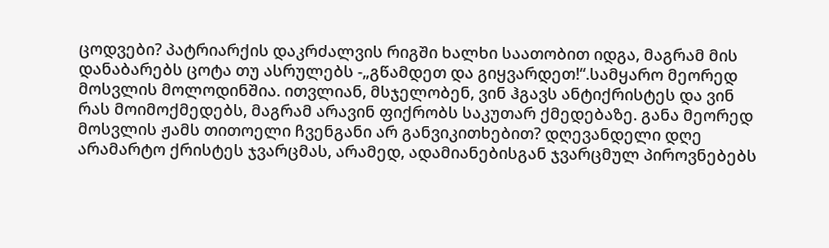ცოდვები? პატრიარქის დაკრძალვის რიგში ხალხი საათობით იდგა, მაგრამ მის დანაბარებს ცოტა თუ ასრულებს -„გწამდეთ და გიყვარდეთ!“.სამყარო მეორედ მოსვლის მოლოდინშია. ითვლიან, მსჯელობენ, ვინ ჰგავს ანტიქრისტეს და ვინ რას მოიმოქმედებს, მაგრამ არავინ ფიქრობს საკუთარ ქმედებაზე. განა მეორედ მოსვლის ჟამს თითოელი ჩვენგანი არ განვიკითხებით? დღევანდელი დღე არამარტო ქრისტეს ჯვარცმას, არამედ, ადამიანებისგან ჯვარცმულ პიროვნებებს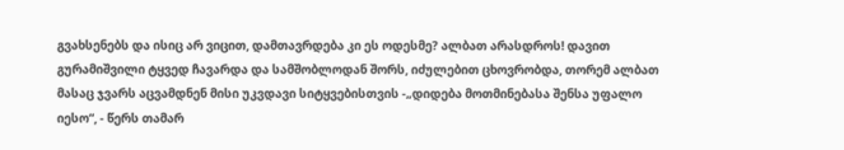გვახსენებს და ისიც არ ვიცით, დამთავრდება კი ეს ოდესმე? ალბათ არასდროს! დავით გურამიშვილი ტყვედ ჩავარდა და სამშობლოდან შორს, იძულებით ცხოვრობდა, თორემ ალბათ მასაც ჯვარს აცვამდნენ მისი უკვდავი სიტყვებისთვის -„დიდება მოთმინებასა შენსა უფალო იესო“, - წერს თამარ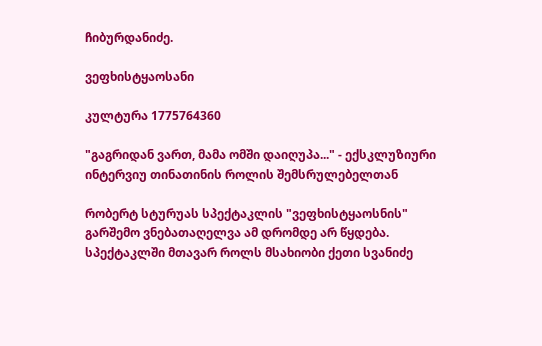ჩიბურდანიძე.

ვეფხისტყაოსანი

კულტურა 1775764360

"გაგრიდან ვართ, მამა ომში დაიღუპა..." - ექსკლუზიური ინტერვიუ თინათინის როლის შემსრულებელთან

რობერტ სტურუას სპექტაკლის "ვეფხისტყაოსნის" გარშემო ვნებათაღელვა ამ დრომდე არ წყდება. სპექტაკლში მთავარ როლს მსახიობი ქეთი სვანიძე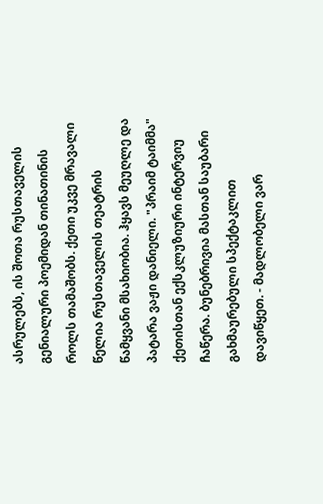ასრულებს, ის შოთა რუსთაველის გენიალური პოემიდან თინათინის როლს თამაშობს. ქეთი უკვე მრავალი წელია რუსთაველის თეატრის წამყვანი მსახიობია. ჰყავს მეუღლე და პატარა ვაჟი დანიელი. "პრაიმ ტაიმმა" ქეთისთან ექსკლუზიური ინტერვიუ ჩაწერა. ბუნებრივია მასთან საუბარი გახმაურებული სპექტაკლით დავიწყეთ. - მადლობელი ვარ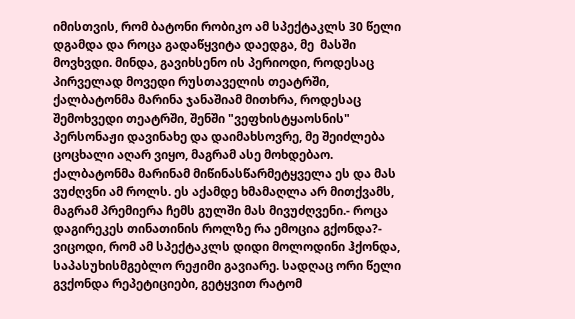იმისთვის, რომ ბატონი რობიკო ამ სპექტაკლს 30 წელი დგამდა და როცა გადაწყვიტა დაედგა, მე  მასში მოვხვდი. მინდა, გავიხსენო ის პერიოდი, როდესაც პირველად მოვედი რუსთაველის თეატრში, ქალბატონმა მარინა ჯანაშიამ მითხრა, როდესაც შემოხვედი თეატრში, შენში "ვეფხისტყაოსნის" პერსონაჟი დავინახე და დაიმახსოვრე, მე შეიძლება ცოცხალი აღარ ვიყო, მაგრამ ასე მოხდებაო. ქალბატონმა მარინამ მიწინასწარმეტყველა ეს და მას ვუძღვნი ამ როლს. ეს აქამდე ხმამაღლა არ მითქვამს, მაგრამ პრემიერა ჩემს გულში მას მივუძღვენი.- როცა დაგირეკეს თინათინის როლზე რა ემოცია გქონდა?- ვიცოდი, რომ ამ სპექტაკლს დიდი მოლოდინი ჰქონდა, საპასუხისმგებლო რეჟიმი გავიარე. სადღაც ორი წელი გვქონდა რეპეტიციები, გეტყვით რატომ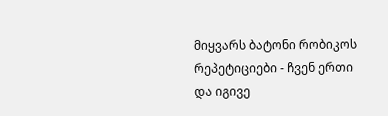მიყვარს ბატონი რობიკოს რეპეტიციები - ჩვენ ერთი და იგივე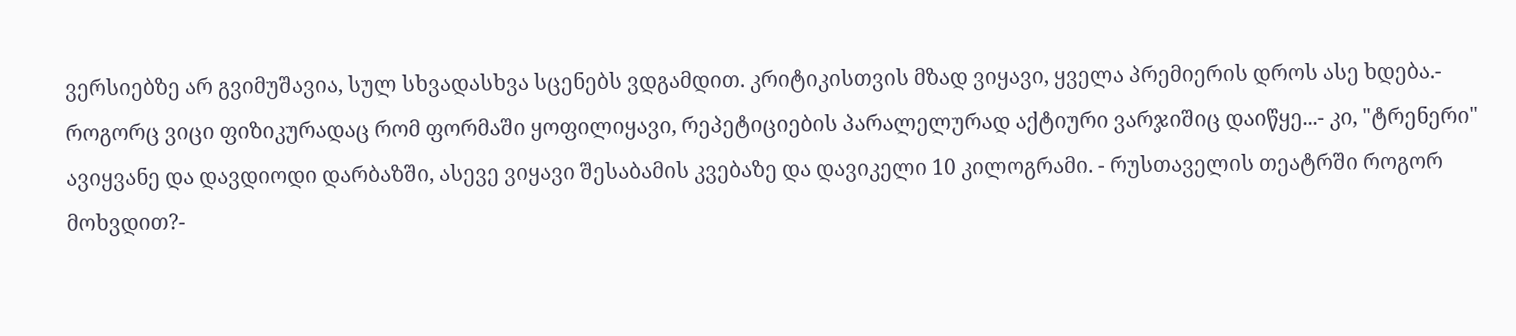ვერსიებზე არ გვიმუშავია, სულ სხვადასხვა სცენებს ვდგამდით. კრიტიკისთვის მზად ვიყავი, ყველა პრემიერის დროს ასე ხდება.- როგორც ვიცი ფიზიკურადაც რომ ფორმაში ყოფილიყავი, რეპეტიციების პარალელურად აქტიური ვარჯიშიც დაიწყე...- კი, "ტრენერი" ავიყვანე და დავდიოდი დარბაზში, ასევე ვიყავი შესაბამის კვებაზე და დავიკელი 10 კილოგრამი. - რუსთაველის თეატრში როგორ მოხვდით?-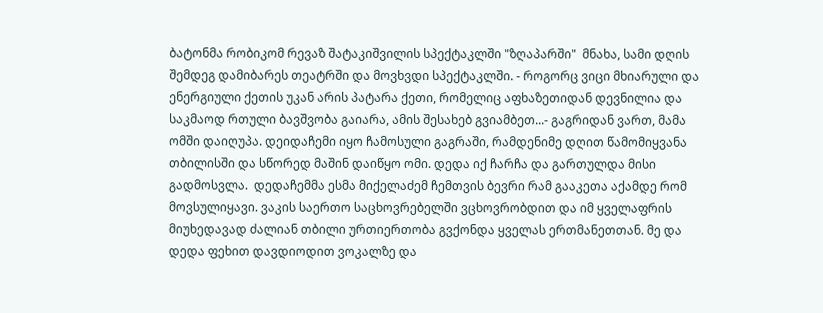ბატონმა რობიკომ რევაზ შატაკიშვილის სპექტაკლში "ზღაპარში"  მნახა, სამი დღის შემდეგ დამიბარეს თეატრში და მოვხვდი სპექტაკლში. - როგორც ვიცი მხიარული და ენერგიული ქეთის უკან არის პატარა ქეთი, რომელიც აფხაზეთიდან დევნილია და საკმაოდ რთული ბავშვობა გაიარა, ამის შესახებ გვიამბეთ...- გაგრიდან ვართ, მამა ომში დაიღუპა. დეიდაჩემი იყო ჩამოსული გაგრაში, რამდენიმე დღით წამომიყვანა თბილისში და სწორედ მაშინ დაიწყო ომი. დედა იქ ჩარჩა და გართულდა მისი გადმოსვლა.  დედაჩემმა ესმა მიქელაძემ ჩემთვის ბევრი რამ გააკეთა აქამდე რომ მოვსულიყავი. ვაკის საერთო საცხოვრებელში ვცხოვრობდით და იმ ყველაფრის მიუხედავად ძალიან თბილი ურთიერთობა გვქონდა ყველას ერთმანეთთან. მე და დედა ფეხით დავდიოდით ვოკალზე და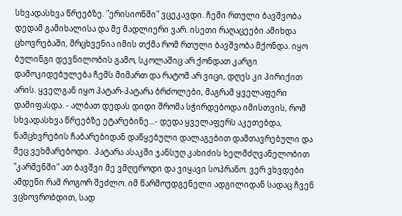სხვადასხვა წრეებზე. "ერისიონში" ვცეკავდი. ჩემი რთული ბავშვობა დედამ გამიხალისა და მე მადლიერი ვარ. ისეთი რაღაცეები ამიხდა ცხოვრებაში, მრცხვენია იმის თქმა რომ რთული ბავშვობა მქონდა. იყო  ბულინგი დევნილობის გამო, სკოლაშიც არ ქონდათ კარგი დამოკიდებულება ჩემს მიმართ და რატომ არ ვიცი, დღეს კი პირიქით არის. ყველგან იყო პატარ-პატარა ბრძოლები, მაგრამ ყველაფერი დამიფასდა. - ალბათ დედას დიდი შრომა სჭირდებოდა იმისთვის, რომ სხვადასხვა წრეებზე ეტარებინე...- დედა ყველაფერს აკეთებდა, ნამცხვრების ჩაბარებიდან დაწყებული დალაგებით დამთავრებული და მეც ვეხმარებოდი.  პატარა ასაკში ჯანსუღ კახიძის ხელმძღვანელობით "კარმენში" ათ ბავშვი მე ვმღეროდი და ვიყავი სოპრანო. ვერ ვხვდები ამდენი რამ როგორ შეძლო. იმ წარმოუდგენელი ადგილიდან სადაც ჩვენ ვცხოვრობდით, სად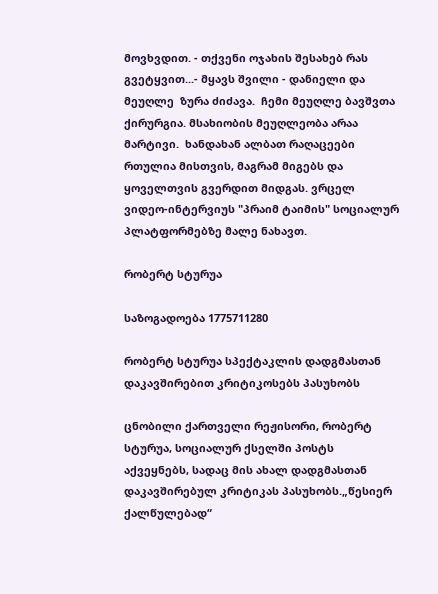მოვხვდით. - თქვენი ოჯახის შესახებ რას გვეტყვით...- მყავს შვილი - დანიელი და მეუღლე  ზურა ძიძავა.  ჩემი მეუღლე ბავშვთა ქირურგია. მსახიობის მეუღლეობა არაა მარტივი.  ხანდახან ალბათ რაღაცეები რთულია მისთვის, მაგრამ მიგებს და ყოველთვის გვერდით მიდგას. ვრცელ ვიდეო-ინტერვიუს "პრაიმ ტაიმის" სოციალურ პლატფორმებზე მალე ნახავთ.

რობერტ სტურუა

საზოგადოება 1775711280

რობერტ სტურუა სპექტაკლის დადგმასთან დაკავშირებით კრიტიკოსებს პასუხობს

ცნობილი ქართველი რეჟისორი, რობერტ სტურუა, სოციალურ ქსელში პოსტს აქვეყნებს, სადაც მის ახალ დადგმასთან დაკავშირებულ კრიტიკას პასუხობს.„წესიერ ქალწულებად“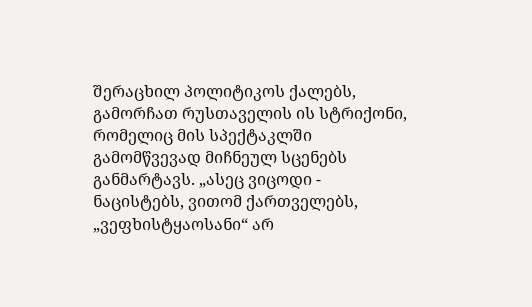შერაცხილ პოლიტიკოს ქალებს, გამორჩათ რუსთაველის ის სტრიქონი, რომელიც მის სპექტაკლში გამომწვევად მიჩნეულ სცენებს განმარტავს. „ასეც ვიცოდი - ნაცისტებს, ვითომ ქართველებს, „ვეფხისტყაოსანი“ არ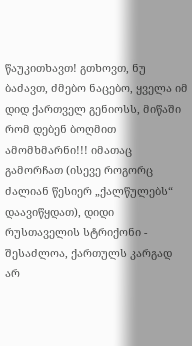წაუკითხავთ! გთხოვთ, ნუ ბაძავთ, ძმებო ნაცებო, ყველა იმ დიდ ქართველ გენიოსს, მიწაში რომ დებენ ბოღმით ამომხმარნი!!! იმათაც გამორჩათ (ისევე როგორც ძალიან წესიერ „ქალწულებს“ დაავიწყდათ), დიდი რუსთაველის სტრიქონი - შესაძლოა, ქართულს კარგად არ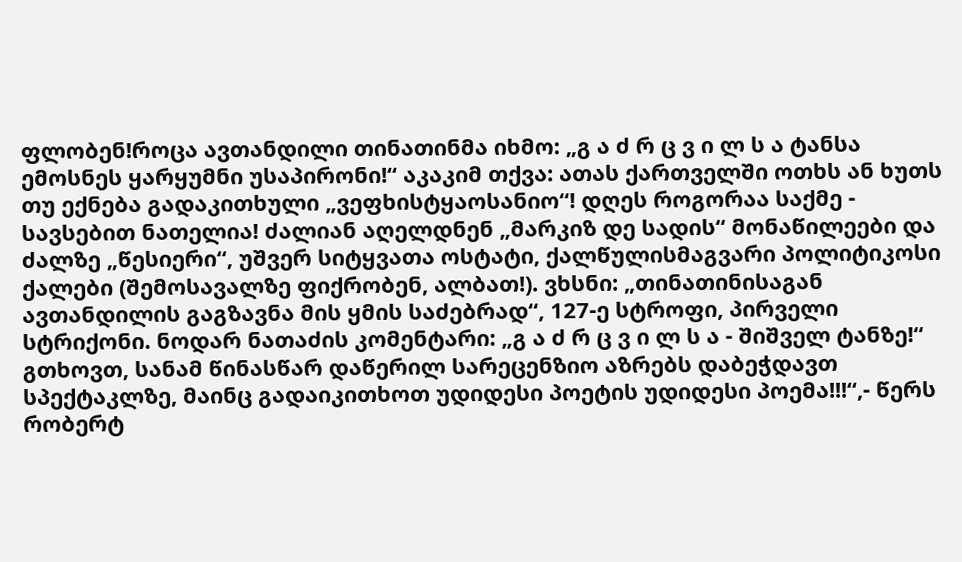ფლობენ!როცა ავთანდილი თინათინმა იხმო: „გ ა ძ რ ც ვ ი ლ ს ა ტანსა ემოსნეს ყარყუმნი უსაპირონი!“ აკაკიმ თქვა: ათას ქართველში ოთხს ან ხუთს თუ ექნება გადაკითხული „ვეფხისტყაოსანიო“! დღეს როგორაა საქმე - სავსებით ნათელია! ძალიან აღელდნენ „მარკიზ დე სადის“ მონაწილეები და ძალზე „წესიერი“, უშვერ სიტყვათა ოსტატი, ქალწულისმაგვარი პოლიტიკოსი ქალები (შემოსავალზე ფიქრობენ, ალბათ!). ვხსნი: „თინათინისაგან ავთანდილის გაგზავნა მის ყმის საძებრად“, 127-ე სტროფი, პირველი სტრიქონი. ნოდარ ნათაძის კომენტარი: „გ ა ძ რ ც ვ ი ლ ს ა - შიშველ ტანზე!“ გთხოვთ, სანამ წინასწარ დაწერილ სარეცენზიო აზრებს დაბეჭდავთ სპექტაკლზე, მაინც გადაიკითხოთ უდიდესი პოეტის უდიდესი პოემა!!!“,- წერს რობერტ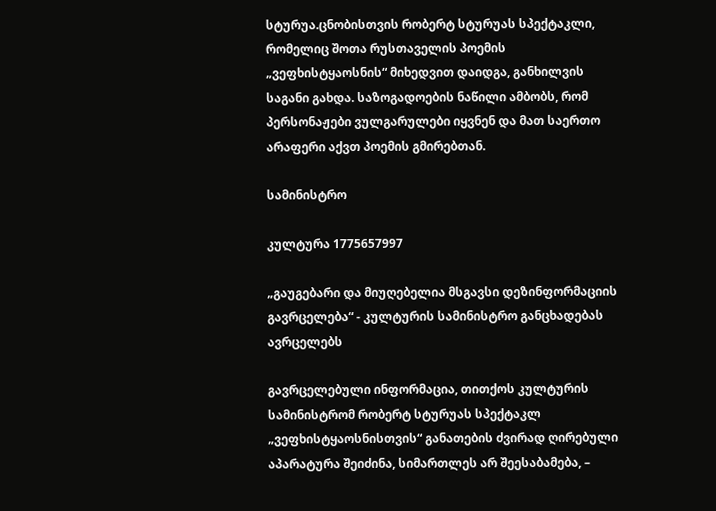სტურუა.ცნობისთვის რობერტ სტურუას სპექტაკლი, რომელიც შოთა რუსთაველის პოემის „ვეფხისტყაოსნის“ მიხედვით დაიდგა, განხილვის საგანი გახდა. საზოგადოების ნაწილი ამბობს, რომ პერსონაჟები ვულგარულები იყვნენ და მათ საერთო არაფერი აქვთ პოემის გმირებთან.

სამინისტრო

კულტურა 1775657997

„გაუგებარი და მიუღებელია მსგავსი დეზინფორმაციის გავრცელება“ - კულტურის სამინისტრო განცხადებას ავრცელებს

გავრცელებული ინფორმაცია, თითქოს კულტურის სამინისტრომ რობერტ სტურუას სპექტაკლ „ვეფხისტყაოსნისთვის“ განათების ძვირად ღირებული აპარატურა შეიძინა, სიმართლეს არ შეესაბამება, –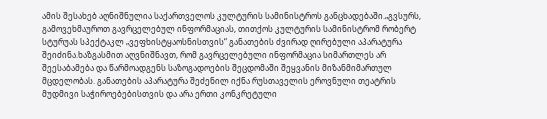ამის შესახებ აღნიშნულია საქართველოს კულტურის სამინისტროს განცხადებაში.„გვსურს, გამოვეხმაუროთ გავრცელებულ ინფორმაციას, თითქოს კულტურის სამინისტრომ რობერტ სტურუას სპექტაკლ „ვეფხისტყაოსნისთვის“ განათების ძვირად ღირებული აპარატურა შეიძინა.ხაზგასმით აღვნიშნავთ, რომ გავრცელებული ინფორმაცია სიმართლეს არ შეესაბამება და წარმოადგენს საზოგადოების შეცდომაში შეყვანის მიზანმიმართულ მცდელობას. განათების აპარატურა შეძენილ იქნა რუსთაველის ეროვნული თეატრის მუდმივი საჭიროებებისთვის და არა ერთი კონკრეტული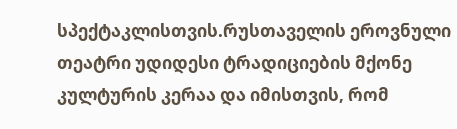სპექტაკლისთვის.რუსთაველის ეროვნული თეატრი უდიდესი ტრადიციების მქონე კულტურის კერაა და იმისთვის, რომ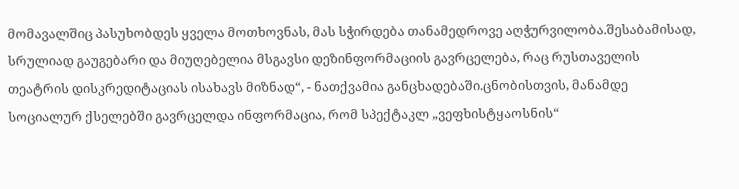მომავალშიც პასუხობდეს ყველა მოთხოვნას, მას სჭირდება თანამედროვე აღჭურვილობა.შესაბამისად, სრულიად გაუგებარი და მიუღებელია მსგავსი დეზინფორმაციის გავრცელება, რაც რუსთაველის თეატრის დისკრედიტაციას ისახავს მიზნად“, - ნათქვამია განცხადებაში.ცნობისთვის, მანამდე სოციალურ ქსელებში გავრცელდა ინფორმაცია, რომ სპექტაკლ „ვეფხისტყაოსნის“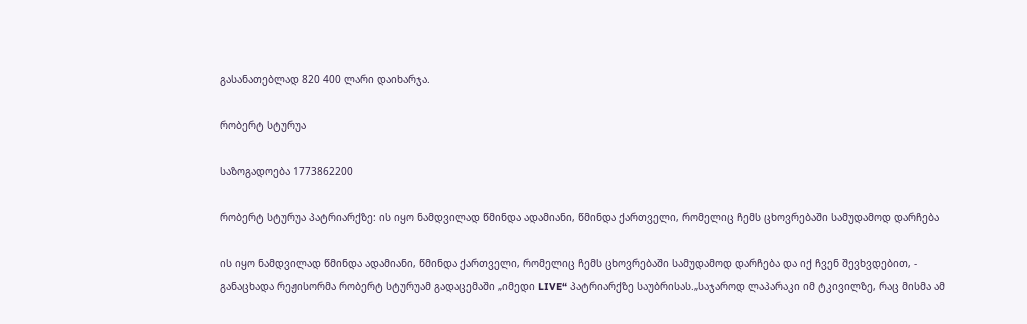გასანათებლად 820 400 ლარი დაიხარჯა.

რობერტ სტურუა

საზოგადოება 1773862200

რობერტ სტურუა პატრიარქზე: ის იყო ნამდვილად წმინდა ადამიანი, წმინდა ქართველი, რომელიც ჩემს ცხოვრებაში სამუდამოდ დარჩება

ის იყო ნამდვილად წმინდა ადამიანი, წმინდა ქართველი, რომელიც ჩემს ცხოვრებაში სამუდამოდ დარჩება და იქ ჩვენ შევხვდებით, - განაცხადა რეჟისორმა რობერტ სტურუამ გადაცემაში „იმედი LIVE“ პატრიარქზე საუბრისას.„საჯაროდ ლაპარაკი იმ ტკივილზე, რაც მისმა ამ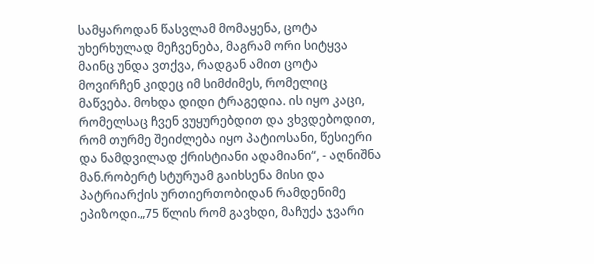სამყაროდან წასვლამ მომაყენა, ცოტა უხერხულად მეჩვენება, მაგრამ ორი სიტყვა მაინც უნდა ვთქვა, რადგან ამით ცოტა მოვირჩენ კიდეც იმ სიმძიმეს, რომელიც მაწვება. მოხდა დიდი ტრაგედია. ის იყო კაცი, რომელსაც ჩვენ ვუყურებდით და ვხვდებოდით, რომ თურმე შეიძლება იყო პატიოსანი, წესიერი და ნამდვილად ქრისტიანი ადამიანი“, - აღნიშნა მან.რობერტ სტურუამ გაიხსენა მისი და პატრიარქის ურთიერთობიდან რამდენიმე ეპიზოდი.„75 წლის რომ გავხდი, მაჩუქა ჯვარი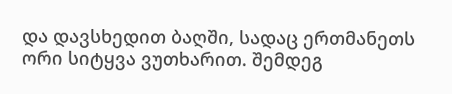და დავსხედით ბაღში, სადაც ერთმანეთს ორი სიტყვა ვუთხარით. შემდეგ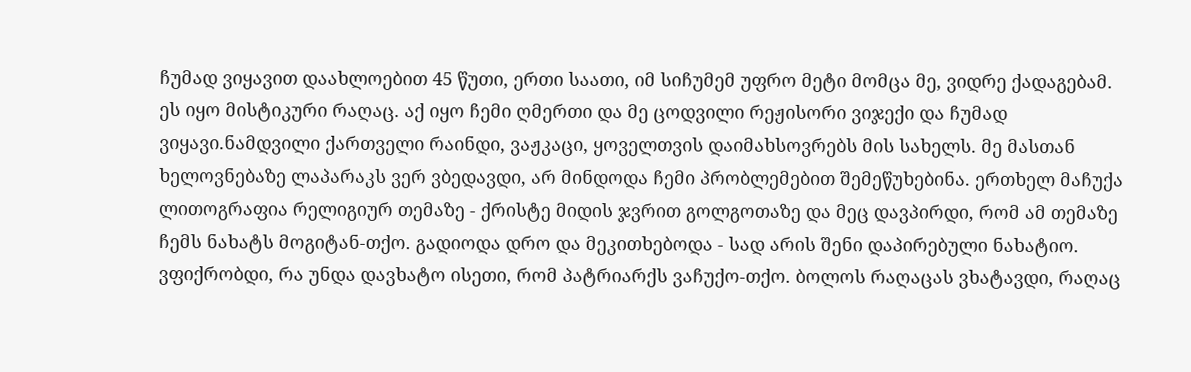ჩუმად ვიყავით დაახლოებით 45 წუთი, ერთი საათი, იმ სიჩუმემ უფრო მეტი მომცა მე, ვიდრე ქადაგებამ. ეს იყო მისტიკური რაღაც. აქ იყო ჩემი ღმერთი და მე ცოდვილი რეჟისორი ვიჯექი და ჩუმად ვიყავი.ნამდვილი ქართველი რაინდი, ვაჟკაცი, ყოველთვის დაიმახსოვრებს მის სახელს. მე მასთან ხელოვნებაზე ლაპარაკს ვერ ვბედავდი, არ მინდოდა ჩემი პრობლემებით შემეწუხებინა. ერთხელ მაჩუქა ლითოგრაფია რელიგიურ თემაზე - ქრისტე მიდის ჯვრით გოლგოთაზე და მეც დავპირდი, რომ ამ თემაზე ჩემს ნახატს მოგიტან-თქო. გადიოდა დრო და მეკითხებოდა - სად არის შენი დაპირებული ნახატიო. ვფიქრობდი, რა უნდა დავხატო ისეთი, რომ პატრიარქს ვაჩუქო-თქო. ბოლოს რაღაცას ვხატავდი, რაღაც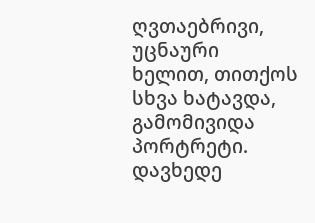ღვთაებრივი, უცნაური ხელით, თითქოს სხვა ხატავდა, გამომივიდა პორტრეტი. დავხედე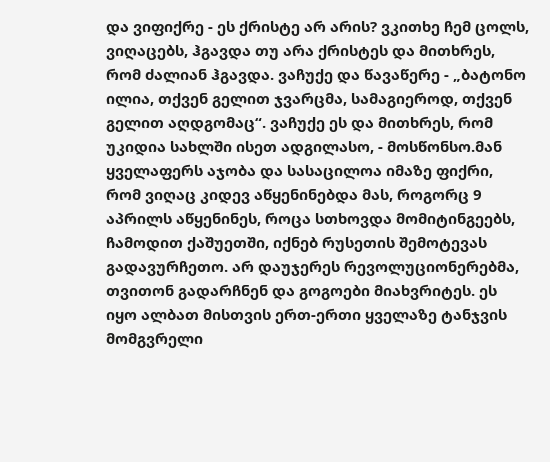და ვიფიქრე - ეს ქრისტე არ არის? ვკითხე ჩემ ცოლს, ვიღაცებს, ჰგავდა თუ არა ქრისტეს და მითხრეს, რომ ძალიან ჰგავდა. ვაჩუქე და წავაწერე - „ბატონო ილია, თქვენ გელით ჯვარცმა, სამაგიეროდ, თქვენ გელით აღდგომაც“. ვაჩუქე ეს და მითხრეს, რომ უკიდია სახლში ისეთ ადგილასო, - მოსწონსო.მან ყველაფერს აჯობა და სასაცილოა იმაზე ფიქრი, რომ ვიღაც კიდევ აწყენინებდა მას, როგორც 9 აპრილს აწყენინეს, როცა სთხოვდა მომიტინგეებს, ჩამოდით ქაშუეთში, იქნებ რუსეთის შემოტევას გადავურჩეთო. არ დაუჯერეს რევოლუციონერებმა, თვითონ გადარჩნენ და გოგოები მიახვრიტეს. ეს იყო ალბათ მისთვის ერთ-ერთი ყველაზე ტანჯვის მომგვრელი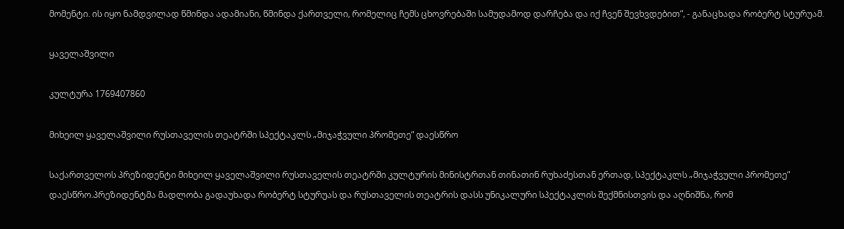მომენტი. ის იყო ნამდვილად წმინდა ადამიანი, წმინდა ქართველი, რომელიც ჩემს ცხოვრებაში სამუდამოდ დარჩება და იქ ჩვენ შევხვდებით“, - განაცხადა რობერტ სტურუამ.

ყაველაშვილი

კულტურა 1769407860

მიხეილ ყაველაშვილი რუსთაველის თეატრში სპექტაკლს „მიჯაჭვული პრომეთე“ დაესწრო

საქართველოს პრეზიდენტი მიხეილ ყაველაშვილი რუსთაველის თეატრში კულტურის მინისტრთან თინათინ რუხაძესთან ერთად, სპექტაკლს „მიჯაჭვული პრომეთე“ დაესწრო.პრეზიდენტმა მადლობა გადაუხადა რობერტ სტურუას და რუსთაველის თეატრის დასს უნიკალური სპექტაკლის შექმნისთვის და აღნიშნა, რომ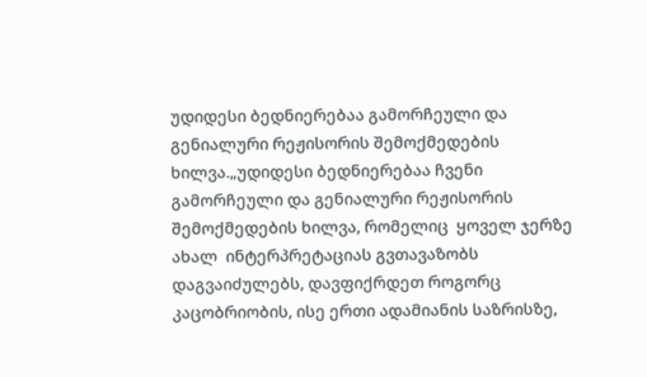უდიდესი ბედნიერებაა გამორჩეული და გენიალური რეჟისორის შემოქმედების ხილვა.„უდიდესი ბედნიერებაა ჩვენი გამორჩეული და გენიალური რეჟისორის შემოქმედების ხილვა, რომელიც  ყოველ ჯერზე ახალ  ინტერპრეტაციას გვთავაზობს დაგვაიძულებს, დავფიქრდეთ როგორც კაცობრიობის, ისე ერთი ადამიანის საზრისზე,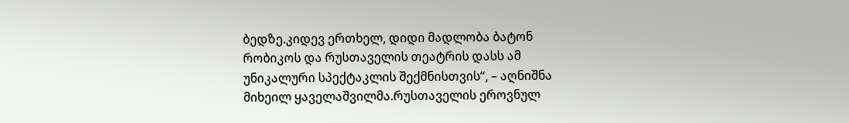ბედზე.კიდევ ერთხელ, დიდი მადლობა ბატონ რობიკოს და რუსთაველის თეატრის დასს ამ უნიკალური სპექტაკლის შექმნისთვის“, – აღნიშნა მიხეილ ყაველაშვილმა.რუსთაველის ეროვნულ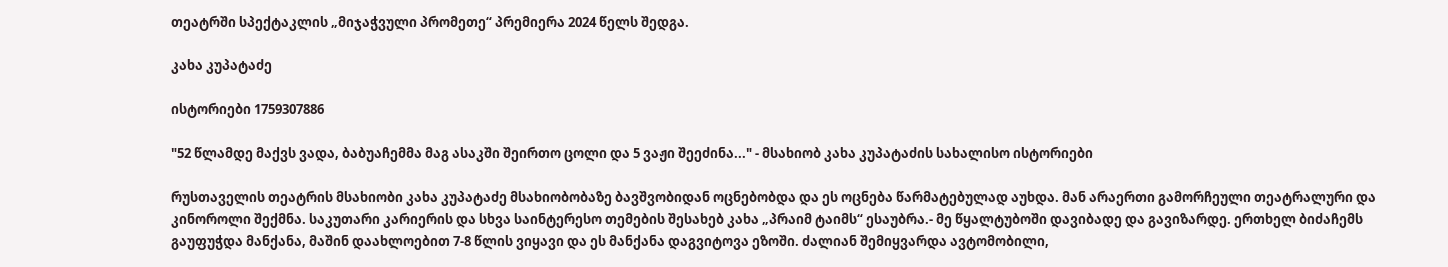თეატრში სპექტაკლის „მიჯაჭვული პრომეთე“ პრემიერა 2024 წელს შედგა.

კახა კუპატაძე

ისტორიები 1759307886

"52 წლამდე მაქვს ვადა, ბაბუაჩემმა მაგ ასაკში შეირთო ცოლი და 5 ვაჟი შეეძინა..." - მსახიობ კახა კუპატაძის სახალისო ისტორიები

რუსთაველის თეატრის მსახიობი კახა კუპატაძე მსახიობობაზე ბავშვობიდან ოცნებობდა და ეს ოცნება წარმატებულად აუხდა. მან არაერთი გამორჩეული თეატრალური და კინოროლი შექმნა. საკუთარი კარიერის და სხვა საინტერესო თემების შესახებ კახა „პრაიმ ტაიმს“ ესაუბრა.- მე წყალტუბოში დავიბადე და გავიზარდე. ერთხელ ბიძაჩემს გაუფუჭდა მანქანა, მაშინ დაახლოებით 7-8 წლის ვიყავი და ეს მანქანა დაგვიტოვა ეზოში. ძალიან შემიყვარდა ავტომობილი,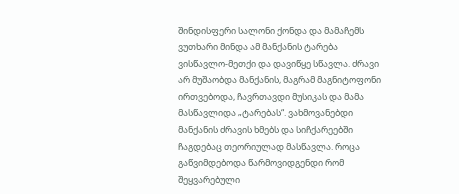შინდისფერი სალონი ქონდა და მამაჩემს ვუთხარი მინდა ამ მანქანის ტარება ვისწავლო-მეთქი და დავიწყე სწავლა. ძრავი არ მუშაობდა მანქანის, მაგრამ მაგნიტოფონი ირთვებოდა, ჩავრთავდი მუსიკას და მამა მასწავლიდა „ტარებას“. ვახმოვანებდი მანქანის ძრავის ხმებს და სიჩქარეებში ჩაგდებაც თეორიულად მასწავლა. როცა გაწვიმდებოდა წარმოვიდგენდი რომ შეყვარებული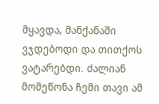მყავდა, მანქანაში ვჯდებოდი და თითქოს ვატარებდი. ძალიან მომეწონა ჩემი თავი ამ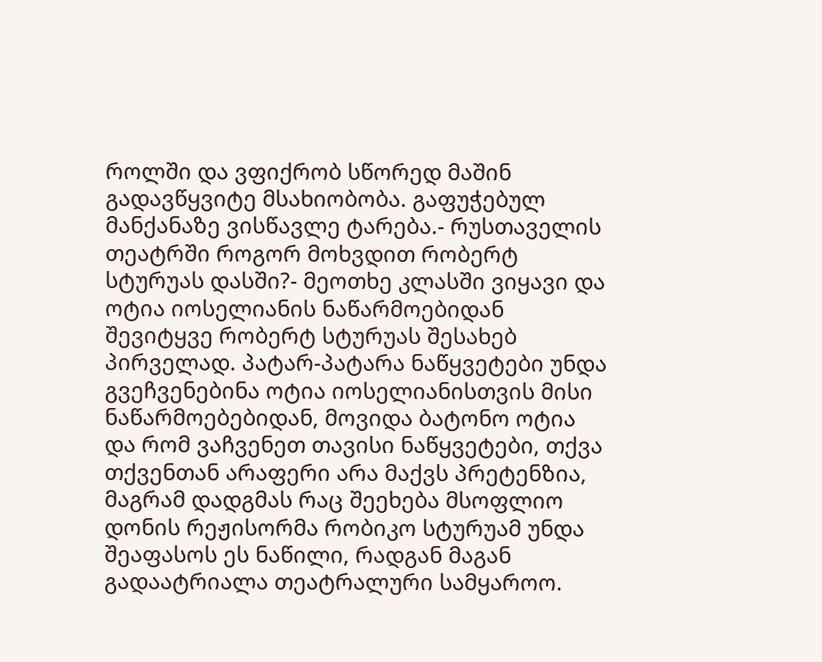როლში და ვფიქრობ სწორედ მაშინ გადავწყვიტე მსახიობობა. გაფუჭებულ მანქანაზე ვისწავლე ტარება.- რუსთაველის თეატრში როგორ მოხვდით რობერტ სტურუას დასში?- მეოთხე კლასში ვიყავი და ოტია იოსელიანის ნაწარმოებიდან შევიტყვე რობერტ სტურუას შესახებ პირველად. პატარ-პატარა ნაწყვეტები უნდა გვეჩვენებინა ოტია იოსელიანისთვის მისი ნაწარმოებებიდან, მოვიდა ბატონო ოტია და რომ ვაჩვენეთ თავისი ნაწყვეტები, თქვა თქვენთან არაფერი არა მაქვს პრეტენზია, მაგრამ დადგმას რაც შეეხება მსოფლიო დონის რეჟისორმა რობიკო სტურუამ უნდა შეაფასოს ეს ნაწილი, რადგან მაგან გადაატრიალა თეატრალური სამყაროო.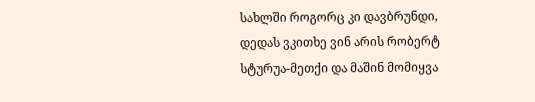სახლში როგორც კი დავბრუნდი, დედას ვკითხე ვინ არის რობერტ სტურუა-მეთქი და მაშინ მომიყვა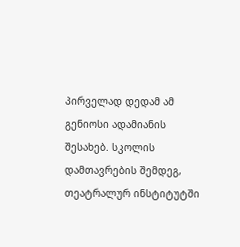პირველად დედამ ამ გენიოსი ადამიანის შესახებ. სკოლის დამთავრების შემდეგ, თეატრალურ ინსტიტუტში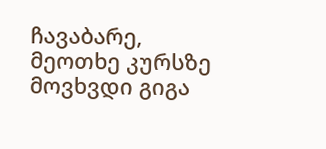ჩავაბარე, მეოთხე კურსზე მოვხვდი გიგა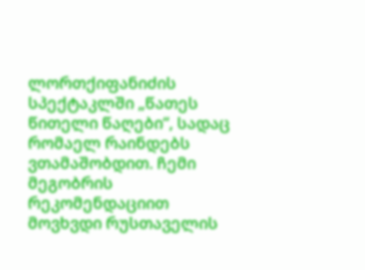ლორთქიფანიძის სპექტაკლში „წათეს წითელი წაღები“, სადაც რომაელ რაინდებს ვთამაშობდით. ჩემი მეგობრის რეკომენდაციით მოვხვდი რუსთაველის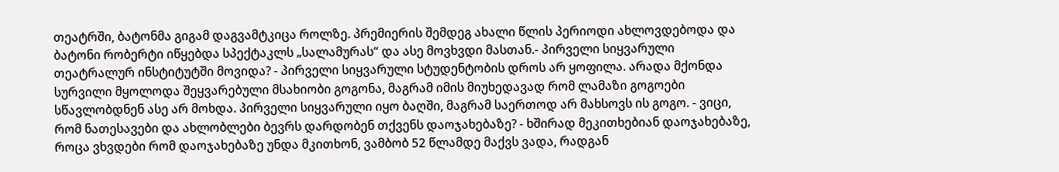თეატრში, ბატონმა გიგამ დაგვამტკიცა როლზე. პრემიერის შემდეგ ახალი წლის პერიოდი ახლოვდებოდა და ბატონი რობერტი იწყებდა სპექტაკლს „სალამურას“ და ასე მოვხვდი მასთან.- პირველი სიყვარული თეატრალურ ინსტიტუტში მოვიდა? - პირველი სიყვარული სტუდენტობის დროს არ ყოფილა. არადა მქონდა სურვილი მყოლოდა შეყვარებული მსახიობი გოგონა, მაგრამ იმის მიუხედავად რომ ლამაზი გოგოები სწავლობდნენ ასე არ მოხდა. პირველი სიყვარული იყო ბაღში, მაგრამ საერთოდ არ მახსოვს ის გოგო. - ვიცი, რომ ნათესავები და ახლობლები ბევრს დარდობენ თქვენს დაოჯახებაზე? - ხშირად მეკითხებიან დაოჯახებაზე, როცა ვხვდები რომ დაოჯახებაზე უნდა მკითხონ, ვამბობ 52 წლამდე მაქვს ვადა, რადგან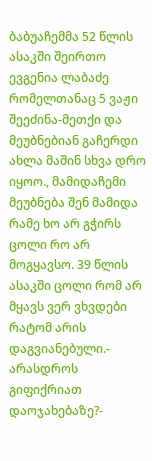ბაბუაჩემმა 52 წლის ასაკში შეირთო ევგენია ლაბაძე რომელთანაც 5 ვაჟი შეეძინა-მეთქი და მეუბნებიან გაჩერდი ახლა მაშინ სხვა დრო იყოო., მამიდაჩემი მეუბნება შენ მამიდა რამე ხო არ გჭირს ცოლი რო არ მოგყავსო. 39 წლის ასაკში ცოლი რომ არ მყავს ვერ ვხვდები რატომ არის დაგვიანებული.- არასდროს გიფიქრიათ დაოჯახებაზე?-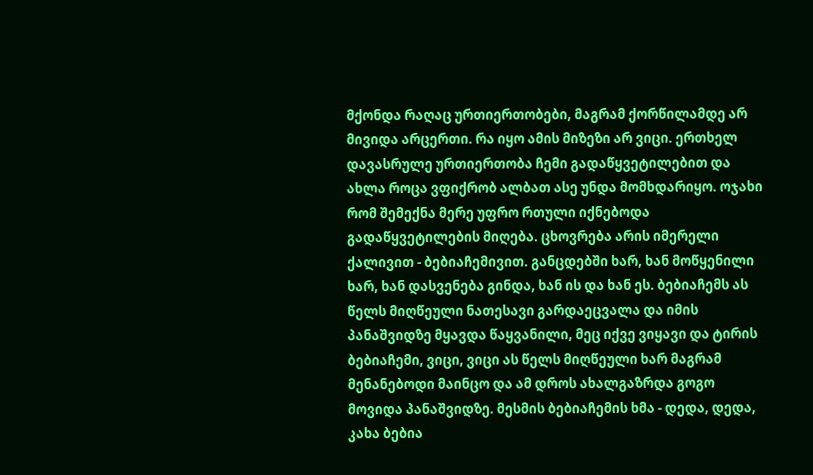მქონდა რაღაც ურთიერთობები, მაგრამ ქორწილამდე არ მივიდა არცერთი. რა იყო ამის მიზეზი არ ვიცი. ერთხელ დავასრულე ურთიერთობა ჩემი გადაწყვეტილებით და ახლა როცა ვფიქრობ ალბათ ასე უნდა მომხდარიყო. ოჯახი რომ შემექნა მერე უფრო რთული იქნებოდა გადაწყვეტილების მიღება. ცხოვრება არის იმერელი ქალივით - ბებიაჩემივით. განცდებში ხარ, ხან მოწყენილი ხარ, ხან დასვენება გინდა, ხან ის და ხან ეს. ბებიაჩემს ას წელს მიღწეული ნათესავი გარდაეცვალა და იმის პანაშვიდზე მყავდა წაყვანილი, მეც იქვე ვიყავი და ტირის ბებიაჩემი, ვიცი, ვიცი ას წელს მიღწეული ხარ მაგრამ მენანებოდი მაინცო და ამ დროს ახალგაზრდა გოგო მოვიდა პანაშვიდზე. მესმის ბებიაჩემის ხმა - დედა, დედა, კახა ბებია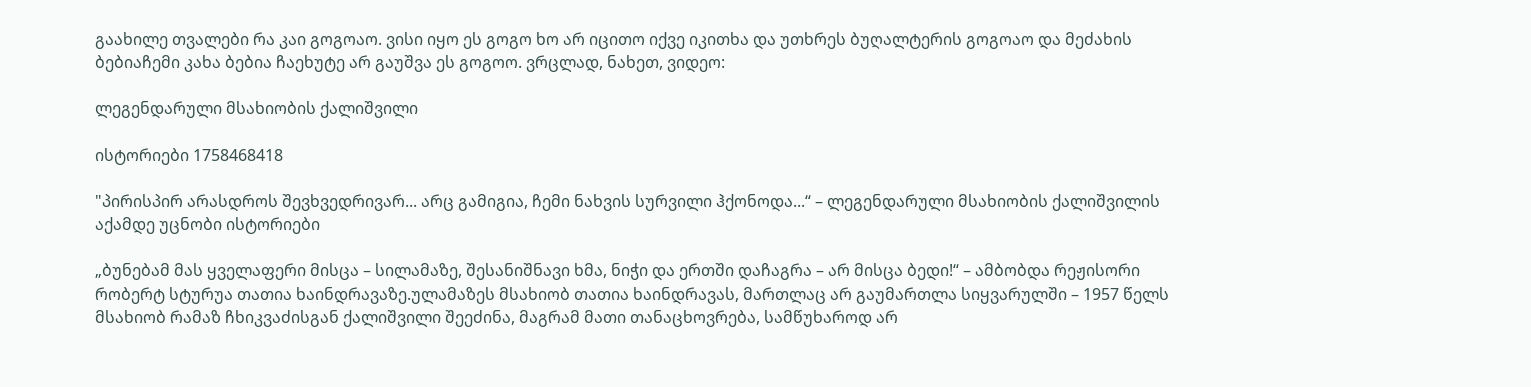გაახილე თვალები რა კაი გოგოაო. ვისი იყო ეს გოგო ხო არ იცითო იქვე იკითხა და უთხრეს ბუღალტერის გოგოაო და მეძახის ბებიაჩემი კახა ბებია ჩაეხუტე არ გაუშვა ეს გოგოო. ვრცლად, ნახეთ, ვიდეო:

ლეგენდარული მსახიობის ქალიშვილი

ისტორიები 1758468418

"პირისპირ არასდროს შევხვედრივარ... არც გამიგია, ჩემი ნახვის სურვილი ჰქონოდა...“ – ლეგენდარული მსახიობის ქალიშვილის აქამდე უცნობი ისტორიები

„ბუნებამ მას ყველაფერი მისცა – სილამაზე, შესანიშნავი ხმა, ნიჭი და ერთში დაჩაგრა – არ მისცა ბედი!“ – ამბობდა რეჟისორი რობერტ სტურუა თათია ხაინდრავაზე.ულამაზეს მსახიობ თათია ხაინდრავას, მართლაც არ გაუმართლა სიყვარულში – 1957 წელს მსახიობ რამაზ ჩხიკვაძისგან ქალიშვილი შეეძინა, მაგრამ მათი თანაცხოვრება, სამწუხაროდ არ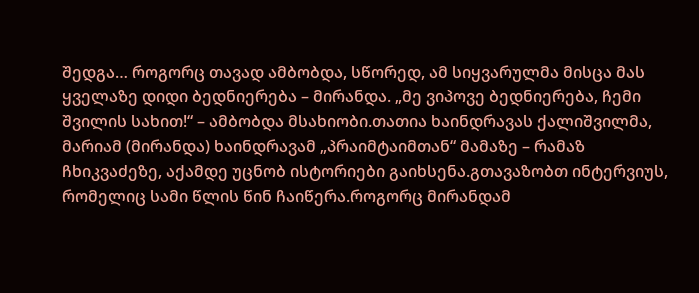შედგა… როგორც თავად ამბობდა, სწორედ, ამ სიყვარულმა მისცა მას ყველაზე დიდი ბედნიერება – მირანდა. „მე ვიპოვე ბედნიერება, ჩემი შვილის სახით!“ – ამბობდა მსახიობი.თათია ხაინდრავას ქალიშვილმა, მარიამ (მირანდა) ხაინდრავამ „პრაიმტაიმთან“ მამაზე – რამაზ ჩხიკვაძეზე, აქამდე უცნობ ისტორიები გაიხსენა.გთავაზობთ ინტერვიუს, რომელიც სამი წლის წინ ჩაიწერა.როგორც მირანდამ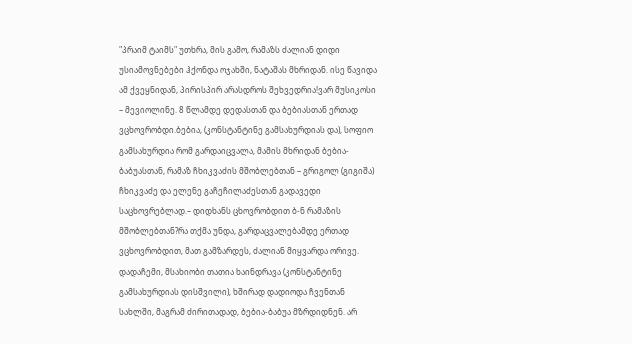"პრაიმ ტაიმს" უთხრა, მის გამო, რამაზს ძალიან დიდი უსიამოვნებები ჰქონდა ოჯახში, ნატაშას მხრიდან. ისე წავიდა ამ ქვეყნიდან, პირისპირ არასდროს შეხვედრია!ვარ მუსიკოსი – მევიოლინე. 8 წლამდე დედასთან და ბებიასთან ერთად ვცხოვრობდი.ბებია, (კონსტანტინე გამსახურდიას და), სოფიო გამსახურდია რომ გარდაიცვალა, მამის მხრიდან ბებია-ბაბუასთან, რამაზ ჩხიკვაძის მშობლებთან – გრიგოლ (გიგიშა) ჩხიკვაძე და ელენე გაჩეჩილაძესთან გადავედი საცხოვრებლად.– დიდხანს ცხოვრობდით ბ-ნ რამაზის მშობლებთან?რა თქმა უნდა, გარდაცვალებამდე ერთად ვცხოვრობდით, მათ გამზარდეს, ძალიან მიყვარდა ორივე. დადაჩემი, მსახიობი თათია ხაინდრავა (კონსტანტინე გამსახურდიას დისშვილი), ხშირად დადიოდა ჩვენთან სახლში, მაგრამ ძირითადად, ბებია-ბაბუა მზრდიდნენ. არ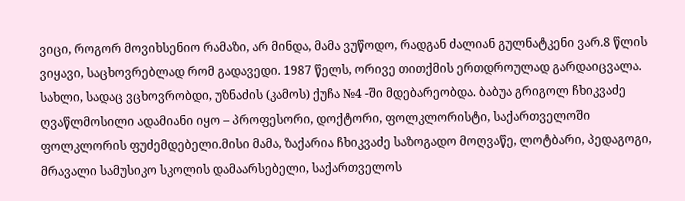ვიცი, როგორ მოვიხსენიო რამაზი, არ მინდა, მამა ვუწოდო, რადგან ძალიან გულნატკენი ვარ.8 წლის ვიყავი, საცხოვრებლად რომ გადავედი. 1987 წელს, ორივე თითქმის ერთდროულად გარდაიცვალა. სახლი, სადაც ვცხოვრობდი, უზნაძის (კამოს) ქუჩა №4 -ში მდებარეობდა. ბაბუა გრიგოლ ჩხიკვაძე ღვაწლმოსილი ადამიანი იყო – პროფესორი, დოქტორი, ფოლკლორისტი, საქართველოში ფოლკლორის ფუძემდებელი.მისი მამა, ზაქარია ჩხიკვაძე საზოგადო მოღვაწე, ლოტბარი, პედაგოგი, მრავალი სამუსიკო სკოლის დამაარსებელი, საქართველოს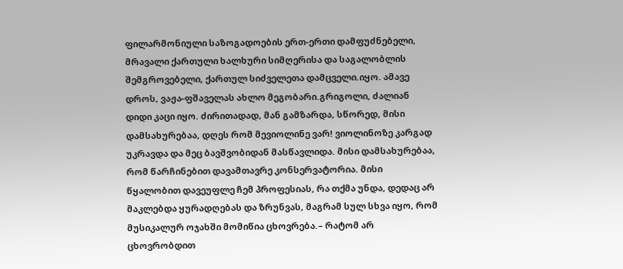ფილარმონიული საზოგადოების ერთ-ერთი დამფუძნებელი, მრავალი ქართული ხალხური სიმღერისა და საგალობლის შემგროვებელი, ქართულ სიძველეთა დამცველი.იყო. ამავე დროს, ვაჟა-ფშაველას ახლო მეგობარი.გრიგოლი, ძალიან დიდი კაცი იყო. ძირითადად, მან გამზარდა, სწორედ, მისი დამსახურებაა, დღეს რომ მევიოლინე ვარ! ვიოლინოზე კარგად უკრავდა და მეც ბავშვობიდან მასწავლიდა. მისი დამსახურებაა, რომ წარჩინებით დავამთავრე კონსერვატორია. მისი წყალობით დავეუფლე ჩემ პროფესიას, რა თქმა უნდა, დედაც არ მაკლებდა ყურადღებას და ზრუნვას, მაგრამ სულ სხვა იყო, რომ მუსიკალურ ოჯახში მომიწია ცხოვრება.– რატომ არ ცხოვრობდით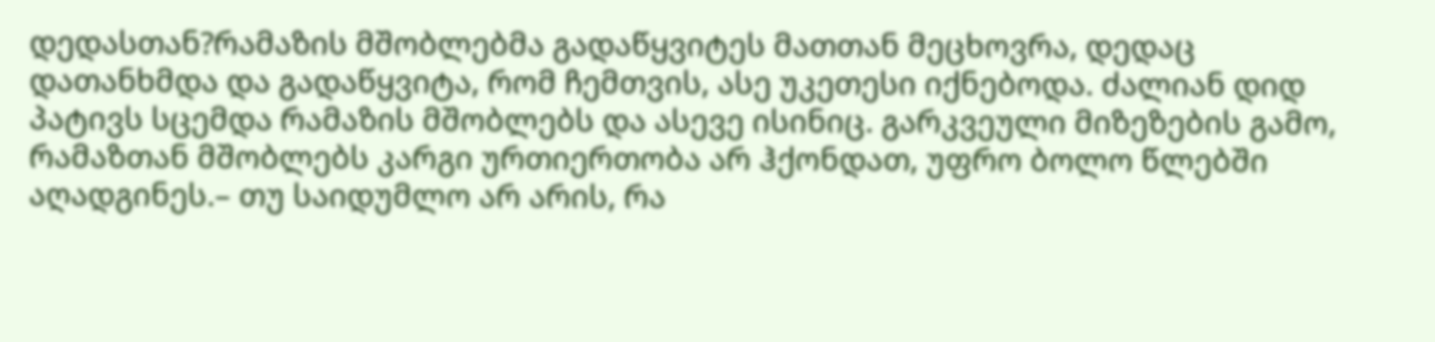დედასთან?რამაზის მშობლებმა გადაწყვიტეს მათთან მეცხოვრა, დედაც დათანხმდა და გადაწყვიტა, რომ ჩემთვის, ასე უკეთესი იქნებოდა. ძალიან დიდ პატივს სცემდა რამაზის მშობლებს და ასევე ისინიც. გარკვეული მიზეზების გამო, რამაზთან მშობლებს კარგი ურთიერთობა არ ჰქონდათ, უფრო ბოლო წლებში აღადგინეს.– თუ საიდუმლო არ არის, რა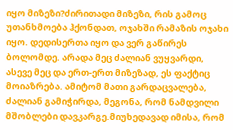იყო მიზეზი?ძირითადი მიზეზი, რის გამოც უთანხმოება ჰქონდათ, ოჯახში რამაზის ოჯახი იყო. დედისერთა იყო და ვერ გაწირეს ბოლომდე. არადა მეც ძალიან ვუყვარდი, ასევე მეც და ერთ-ერთ მიზეზად, ეს ფაქტიც მოიაზრება. ამიტომ მათი გარდაცვალება, ძალიან გამიჭირდა, მეგონა, რომ ნამდვილი მშობლები დავკარგე.მიუხედავად იმისა, რომ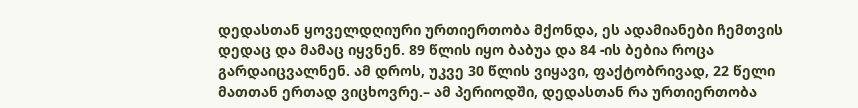დედასთან ყოველდღიური ურთიერთობა მქონდა, ეს ადამიანები ჩემთვის დედაც და მამაც იყვნენ. 89 წლის იყო ბაბუა და 84 -ის ბებია როცა გარდაიცვალნენ. ამ დროს, უკვე 30 წლის ვიყავი, ფაქტობრივად, 22 წელი მათთან ერთად ვიცხოვრე.– ამ პერიოდში, დედასთან რა ურთიერთობა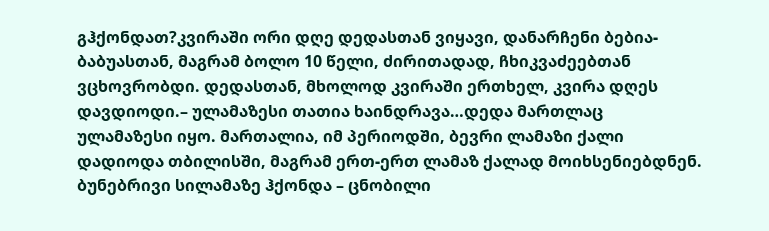გჰქონდათ?კვირაში ორი დღე დედასთან ვიყავი, დანარჩენი ბებია-ბაბუასთან, მაგრამ ბოლო 10 წელი, ძირითადად, ჩხიკვაძეებთან ვცხოვრობდი. დედასთან, მხოლოდ კვირაში ერთხელ, კვირა დღეს დავდიოდი.– ულამაზესი თათია ხაინდრავა…დედა მართლაც ულამაზესი იყო. მართალია, იმ პერიოდში, ბევრი ლამაზი ქალი დადიოდა თბილისში, მაგრამ ერთ-ერთ ლამაზ ქალად მოიხსენიებდნენ. ბუნებრივი სილამაზე ჰქონდა – ცნობილი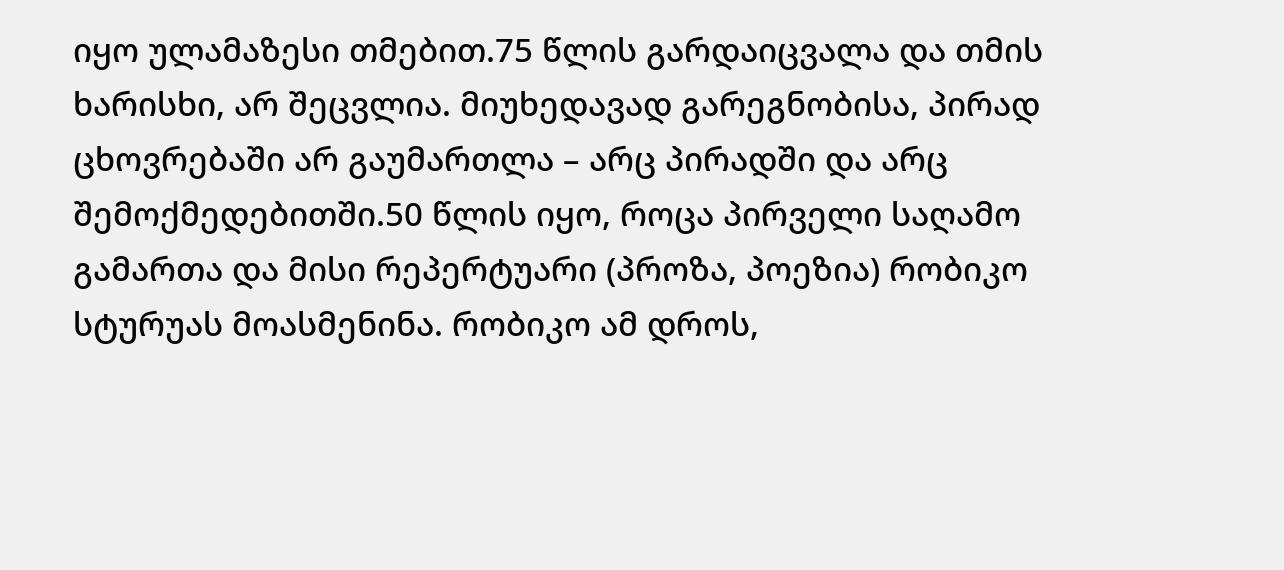იყო ულამაზესი თმებით.75 წლის გარდაიცვალა და თმის ხარისხი, არ შეცვლია. მიუხედავად გარეგნობისა, პირად ცხოვრებაში არ გაუმართლა – არც პირადში და არც შემოქმედებითში.50 წლის იყო, როცა პირველი საღამო გამართა და მისი რეპერტუარი (პროზა, პოეზია) რობიკო სტურუას მოასმენინა. რობიკო ამ დროს,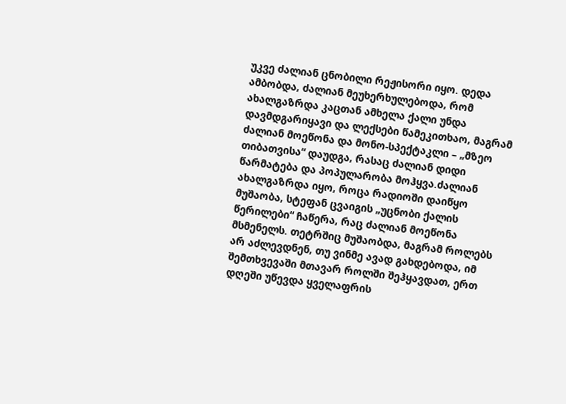უკვე ძალიან ცნობილი რეჟისორი იყო. დედა ამბობდა, ძალიან მეუხერხულებოდა, რომ ახალგაზრდა კაცთან ამხელა ქალი უნდა დავმდგარიყავი და ლექსები წამეკითხაო, მაგრამ ძალიან მოეწონა და მონო-სპექტაკლი – „მზეო თიბათვისა“ დაუდგა, რასაც ძალიან დიდი წარმატება და პოპულარობა მოჰყვა.ძალიან ახალგაზრდა იყო, როცა რადიოში დაიწყო მუშაობა, სტეფან ცვაიგის „უცნობი ქალის წერილები“ ჩაწერა, რაც ძალიან მოეწონა მსმენელს. თეტრშიც მუშაობდა, მაგრამ როლებს არ აძლევდნენ, თუ ვინმე ავად გახდებოდა, იმ შემთხვევაში მთავარ როლში შეჰყავდათ, ერთ დღეში უწევდა ყველაფრის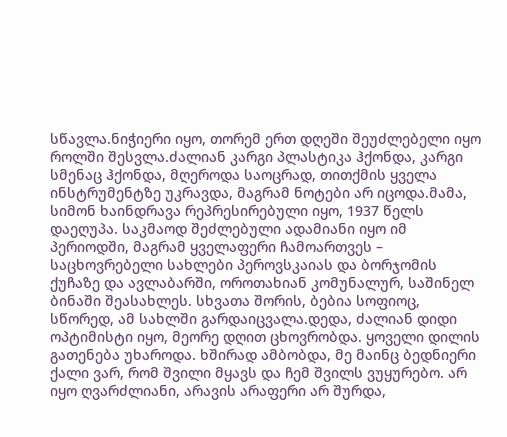სწავლა.ნიჭიერი იყო, თორემ ერთ დღეში შეუძლებელი იყო როლში შესვლა.ძალიან კარგი პლასტიკა ჰქონდა, კარგი სმენაც ჰქონდა, მღეროდა საოცრად, თითქმის ყველა ინსტრუმენტზე უკრავდა, მაგრამ ნოტები არ იცოდა.მამა, სიმონ ხაინდრავა რეპრესირებული იყო, 1937 წელს დაეღუპა. საკმაოდ შეძლებული ადამიანი იყო იმ პერიოდში, მაგრამ ყველაფერი ჩამოართვეს – საცხოვრებელი სახლები პეროვსკაიას და ბორჯომის ქუჩაზე და ავლაბარში, ოროთახიან კომუნალურ, საშინელ ბინაში შეასახლეს. სხვათა შორის, ბებია სოფიოც, სწორედ, ამ სახლში გარდაიცვალა.დედა, ძალიან დიდი ოპტიმისტი იყო, მეორე დღით ცხოვრობდა. ყოველი დილის გათენება უხაროდა. ხშირად ამბობდა, მე მაინც ბედნიერი ქალი ვარ, რომ შვილი მყავს და ჩემ შვილს ვუყურებო. არ იყო ღვარძლიანი, არავის არაფერი არ შურდა,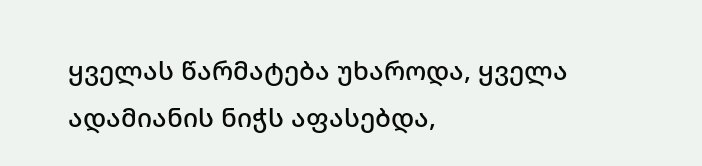ყველას წარმატება უხაროდა, ყველა ადამიანის ნიჭს აფასებდა,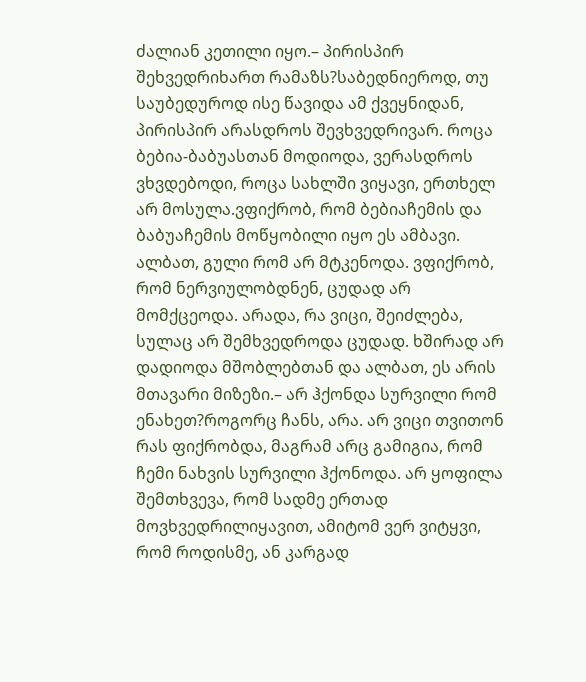ძალიან კეთილი იყო.– პირისპირ შეხვედრიხართ რამაზს?საბედნიეროდ, თუ საუბედუროდ ისე წავიდა ამ ქვეყნიდან, პირისპირ არასდროს შევხვედრივარ. როცა ბებია-ბაბუასთან მოდიოდა, ვერასდროს ვხვდებოდი, როცა სახლში ვიყავი, ერთხელ არ მოსულა.ვფიქრობ, რომ ბებიაჩემის და ბაბუაჩემის მოწყობილი იყო ეს ამბავი. ალბათ, გული რომ არ მტკენოდა. ვფიქრობ, რომ ნერვიულობდნენ, ცუდად არ მომქცეოდა. არადა, რა ვიცი, შეიძლება, სულაც არ შემხვედროდა ცუდად. ხშირად არ დადიოდა მშობლებთან და ალბათ, ეს არის მთავარი მიზეზი.– არ ჰქონდა სურვილი რომ ენახეთ?როგორც ჩანს, არა. არ ვიცი თვითონ რას ფიქრობდა, მაგრამ არც გამიგია, რომ ჩემი ნახვის სურვილი ჰქონოდა. არ ყოფილა შემთხვევა, რომ სადმე ერთად მოვხვედრილიყავით, ამიტომ ვერ ვიტყვი, რომ როდისმე, ან კარგად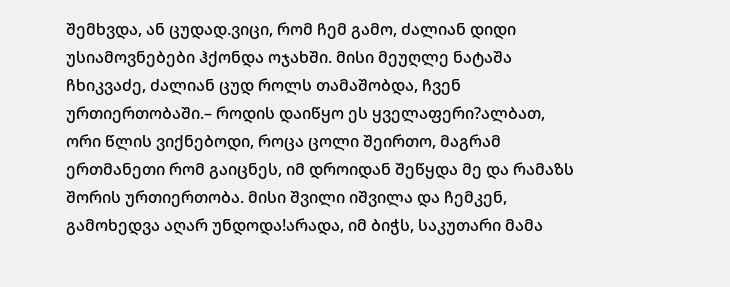შემხვდა, ან ცუდად.ვიცი, რომ ჩემ გამო, ძალიან დიდი უსიამოვნებები ჰქონდა ოჯახში. მისი მეუღლე ნატაშა ჩხიკვაძე, ძალიან ცუდ როლს თამაშობდა, ჩვენ ურთიერთობაში.– როდის დაიწყო ეს ყველაფერი?ალბათ, ორი წლის ვიქნებოდი, როცა ცოლი შეირთო, მაგრამ ერთმანეთი რომ გაიცნეს, იმ დროიდან შეწყდა მე და რამაზს შორის ურთიერთობა. მისი შვილი იშვილა და ჩემკენ, გამოხედვა აღარ უნდოდა!არადა, იმ ბიჭს, საკუთარი მამა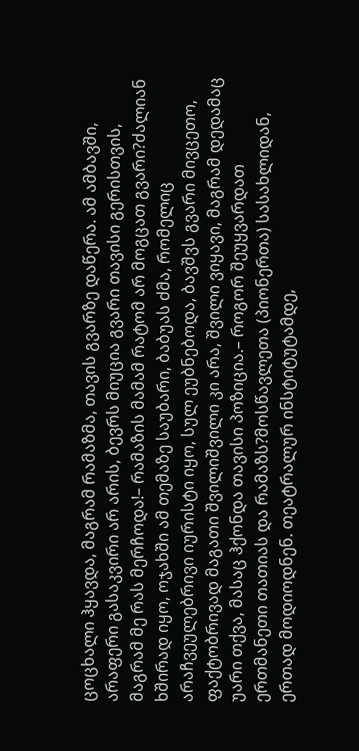ცოცხალი ჰყავდა, მაგრამ რამაზმა, თავის გვარზე დაწერა. ამ ამბავში, არაფერი გასაკვირი არ არის, ბევრს მიუცია გვარი თავისი გერისთვის, მაგრამ მე რას მერჩოდა!– რამაზის მამამ რატომ არ მოგცათ გვარი?ძალიან ხშირად იყო, ოჯახში ამ თემაზე საუბარი, ბაბუას ძმა, რომელიც არაჩვეულებრივი იურისტი იყო, სულ ეუბნებოდა, ბავშვს გვარი მივცეთო, ფაქტობრივად მაგათი შვილიშვილი კი არა, შვილი ვიყავი, მაგრამ დედამაც უარი თქვა, მასაც ჰქონდა თავისი პოზიცია.– როგორ შეუყვარდათ ერთმანეთი თათიას და რამაზს?მოსწავლეთა (პიონერთა) სასახლიდან, ერთად მოდიოდნენ. თეატრალურ ინსტიტუტამდე,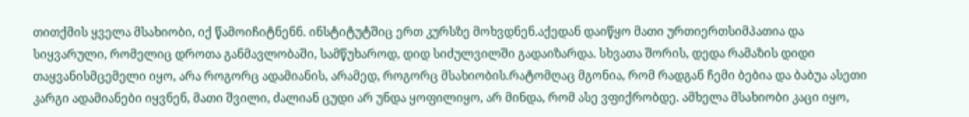თითქმის ყველა მსახიობი, იქ წამოიჩიტნენნ. ინსტიტუტშიც ერთ კურსზე მოხვდნენ.აქედან დაიწყო მათი ურთიერთსიმპათია და სიყვარული, რომელიც დროთა განმავლობაში, სამწუხაროდ, დიდ სიძულვილში გადაიზარდა. სხვათა შორის, დედა რამაზის დიდი თაყვანისმცემელი იყო, არა როგორც ადამიანის, არამედ, როგორც მსახიობის.რატომღაც მგონია, რომ რადგან ჩემი ბებია და ბაბუა ასეთი კარგი ადამიანები იყვნენ, მათი შვილი, ძალიან ცუდი არ უნდა ყოფილიყო, არ მინდა, რომ ასე ვფიქრობდე. ამხელა მსახიობი კაცი იყო,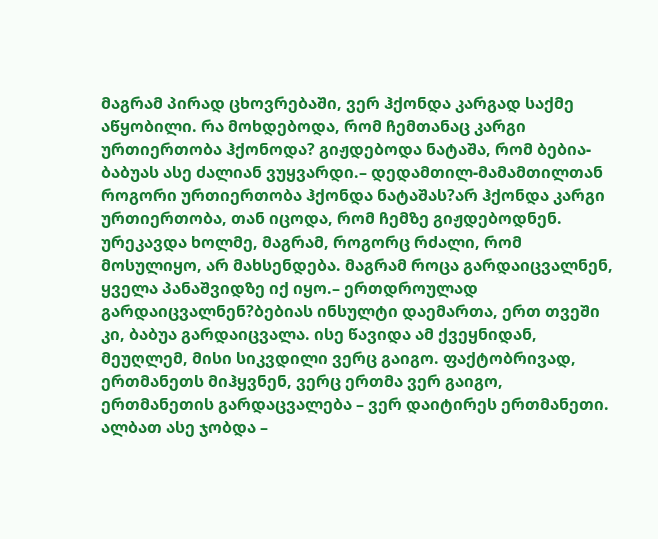მაგრამ პირად ცხოვრებაში, ვერ ჰქონდა კარგად საქმე აწყობილი. რა მოხდებოდა, რომ ჩემთანაც კარგი ურთიერთობა ჰქონოდა? გიჟდებოდა ნატაშა, რომ ბებია-ბაბუას ასე ძალიან ვუყვარდი.– დედამთილ-მამამთილთან როგორი ურთიერთობა ჰქონდა ნატაშას?არ ჰქონდა კარგი ურთიერთობა, თან იცოდა, რომ ჩემზე გიჟდებოდნენ. ურეკავდა ხოლმე, მაგრამ, როგორც რძალი, რომ მოსულიყო, არ მახსენდება. მაგრამ როცა გარდაიცვალნენ, ყველა პანაშვიდზე იქ იყო.– ერთდროულად გარდაიცვალნენ?ბებიას ინსულტი დაემართა, ერთ თვეში კი, ბაბუა გარდაიცვალა. ისე წავიდა ამ ქვეყნიდან, მეუღლემ, მისი სიკვდილი ვერც გაიგო. ფაქტობრივად, ერთმანეთს მიჰყვნენ, ვერც ერთმა ვერ გაიგო, ერთმანეთის გარდაცვალება – ვერ დაიტირეს ერთმანეთი. ალბათ ასე ჯობდა –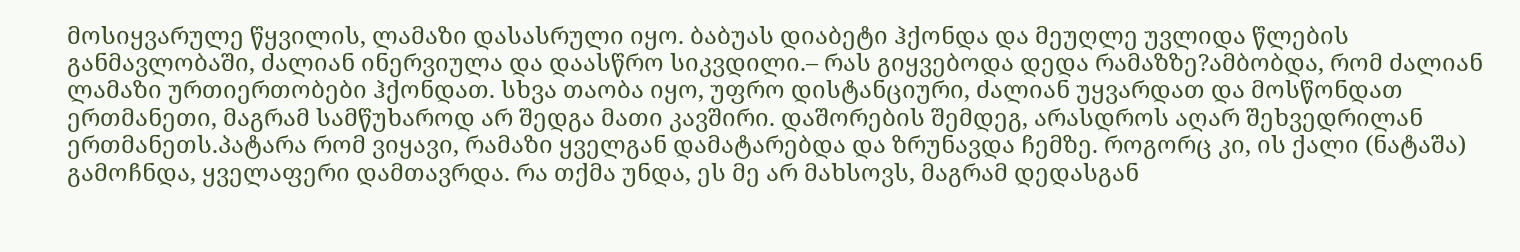მოსიყვარულე წყვილის, ლამაზი დასასრული იყო. ბაბუას დიაბეტი ჰქონდა და მეუღლე უვლიდა წლების განმავლობაში, ძალიან ინერვიულა და დაასწრო სიკვდილი.– რას გიყვებოდა დედა რამაზზე?ამბობდა, რომ ძალიან ლამაზი ურთიერთობები ჰქონდათ. სხვა თაობა იყო, უფრო დისტანციური, ძალიან უყვარდათ და მოსწონდათ ერთმანეთი, მაგრამ სამწუხაროდ არ შედგა მათი კავშირი. დაშორების შემდეგ, არასდროს აღარ შეხვედრილან ერთმანეთს.პატარა რომ ვიყავი, რამაზი ყველგან დამატარებდა და ზრუნავდა ჩემზე. როგორც კი, ის ქალი (ნატაშა) გამოჩნდა, ყველაფერი დამთავრდა. რა თქმა უნდა, ეს მე არ მახსოვს, მაგრამ დედასგან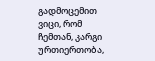გადმოცემით ვიცი, რომ ჩემთან, კარგი ურთიერთობა,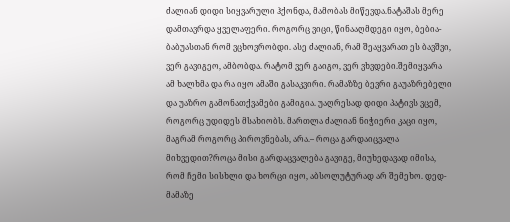ძალიან დიდი სიყვარული ჰქონდა, მამობას მიწევდა.ნატაშას მერე დამთავრდა ყველაფერი. როგორც ვიცი, წინააღმდეგი იყო, ბებია-ბაბუასთან რომ ვცხოვრობდი. ასე ძალიან, რამ შეაყვარათ ეს ბავშვი, ვერ გავიგეო, ამბობდა. რატომ ვერ გაიგო, ვერ ვხვდები.შემიყვარა ამ ხალხმა და რა იყო ამაში გასაკვირი. რამაზზე ბევრი გაუაზრებელი და უაზრო გამონათქვამები გამიგია. უაღრესად დიდი პატივს ვცემ, როგორც უდიდეს მსახიობს. მართლა ძალიან ნიჭიერი კაცი იყო, მაგრამ როგორც პიროვნებას, არა.– როცა გარდაიცვალა მიხვედით?როცა მისი გარდაცვალება გავიგე, მიუხედავად იმისა, რომ ჩემი სისხლი და ხორცი იყო, აბსოლუტურად არ შემეხო. დედ-მამაზე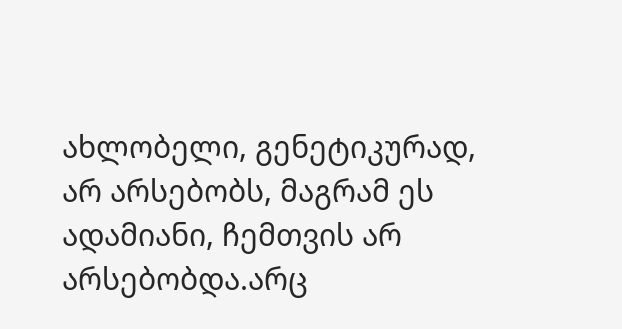ახლობელი, გენეტიკურად, არ არსებობს, მაგრამ ეს ადამიანი, ჩემთვის არ არსებობდა.არც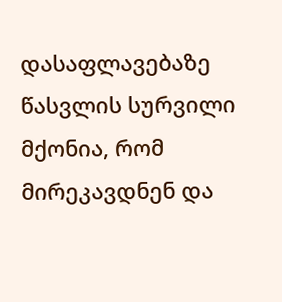დასაფლავებაზე წასვლის სურვილი მქონია, რომ მირეკავდნენ და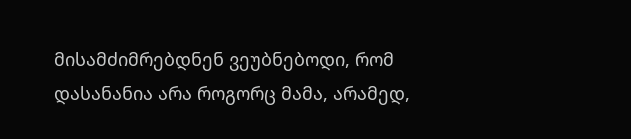მისამძიმრებდნენ ვეუბნებოდი, რომ დასანანია არა როგორც მამა, არამედ,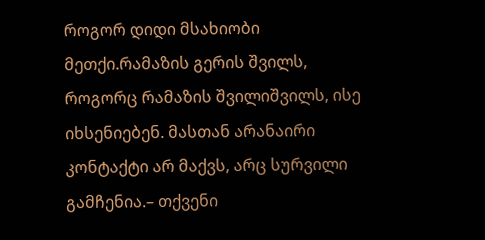როგორ დიდი მსახიობი მეთქი.რამაზის გერის შვილს, როგორც რამაზის შვილიშვილს, ისე იხსენიებენ. მასთან არანაირი კონტაქტი არ მაქვს, არც სურვილი გამჩენია.– თქვენი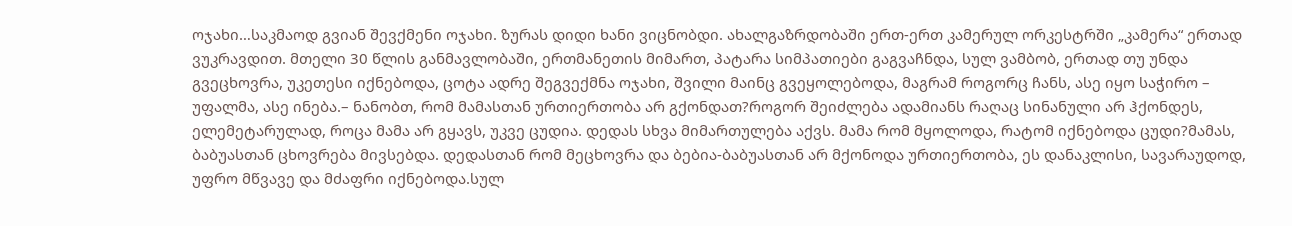ოჯახი…საკმაოდ გვიან შევქმენი ოჯახი. ზურას დიდი ხანი ვიცნობდი. ახალგაზრდობაში ერთ-ერთ კამერულ ორკესტრში „კამერა“ ერთად ვუკრავდით. მთელი 30 წლის განმავლობაში, ერთმანეთის მიმართ, პატარა სიმპათიები გაგვაჩნდა, სულ ვამბობ, ერთად თუ უნდა გვეცხოვრა, უკეთესი იქნებოდა, ცოტა ადრე შეგვექმნა ოჯახი, შვილი მაინც გვეყოლებოდა, მაგრამ როგორც ჩანს, ასე იყო საჭირო – უფალმა, ასე ინება.– ნანობთ, რომ მამასთან ურთიერთობა არ გქონდათ?როგორ შეიძლება ადამიანს რაღაც სინანული არ ჰქონდეს, ელემეტარულად, როცა მამა არ გყავს, უკვე ცუდია. დედას სხვა მიმართულება აქვს. მამა რომ მყოლოდა, რატომ იქნებოდა ცუდი?მამას, ბაბუასთან ცხოვრება მივსებდა. დედასთან რომ მეცხოვრა და ბებია-ბაბუასთან არ მქონოდა ურთიერთობა, ეს დანაკლისი, სავარაუდოდ, უფრო მწვავე და მძაფრი იქნებოდა.სულ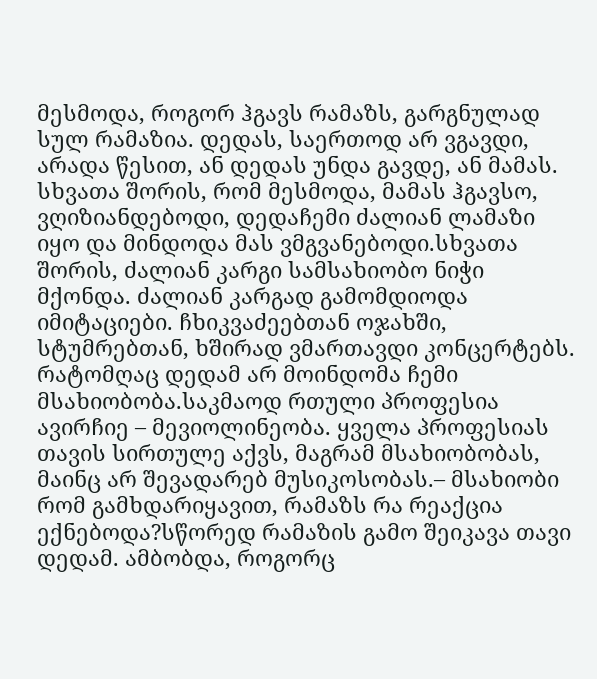მესმოდა, როგორ ჰგავს რამაზს, გარგნულად სულ რამაზია. დედას, საერთოდ არ ვგავდი, არადა წესით, ან დედას უნდა გავდე, ან მამას. სხვათა შორის, რომ მესმოდა, მამას ჰგავსო, ვღიზიანდებოდი, დედაჩემი ძალიან ლამაზი იყო და მინდოდა მას ვმგვანებოდი.სხვათა შორის, ძალიან კარგი სამსახიობო ნიჭი მქონდა. ძალიან კარგად გამომდიოდა იმიტაციები. ჩხიკვაძეებთან ოჯახში, სტუმრებთან, ხშირად ვმართავდი კონცერტებს. რატომღაც დედამ არ მოინდომა ჩემი მსახიობობა.საკმაოდ რთული პროფესია ავირჩიე – მევიოლინეობა. ყველა პროფესიას თავის სირთულე აქვს, მაგრამ მსახიობობას, მაინც არ შევადარებ მუსიკოსობას.– მსახიობი რომ გამხდარიყავით, რამაზს რა რეაქცია ექნებოდა?სწორედ რამაზის გამო შეიკავა თავი დედამ. ამბობდა, როგორც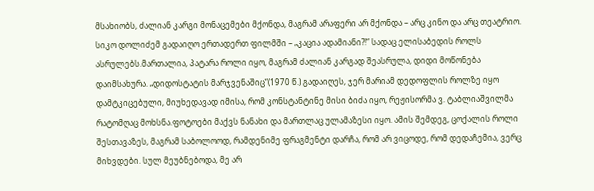მსახიობს, ძალიან კარგი მონაცემები მქონდა, მაგრამ არაფერი არ მქონდა – არც კინო და არც თეატრიო. სიკო დოლიძემ გადაიღო ერთადერთ ფილმში – „კაცია ადამიანი?!“ სადაც ელისაბედის როლს ასრულებს.მართალია, პატარა როლი იყო, მაგრამ ძალიან კარგად შეასრულა, დიდი მოწონება დაიმსახურა. „დიდოსტატის მარჯვენაშიც“(1970 წ.) გადაიღეს, ჯერ მარიამ დედოფლის როლზე იყო დამტკიცებული, მიუხედავად იმისა, რომ კონსტანტინე მისი ბიძა იყო, რეჟისორმა ვ. ტაბლიაშვილმა რატომღაც მოხსნა.ფოტოები მაქვს ნანახი და მართლაც ულამაზესი იყო. ამის შემდეგ, ცოქალის როლი შესთავაზეს, მაგრამ საბოლოოდ, რამდენიმე ფრაგმენტი დარჩა, რომ არ ვიცოდე, რომ დედაჩემია, ვერც მიხვდები. სულ მეუბნებოდა, მე არ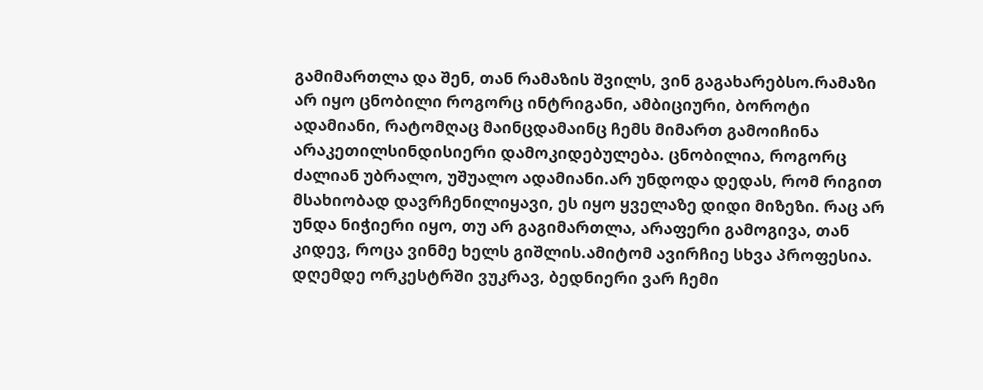გამიმართლა და შენ, თან რამაზის შვილს, ვინ გაგახარებსო.რამაზი არ იყო ცნობილი როგორც ინტრიგანი, ამბიციური, ბოროტი ადამიანი, რატომღაც მაინცდამაინც ჩემს მიმართ გამოიჩინა არაკეთილსინდისიერი დამოკიდებულება. ცნობილია, როგორც ძალიან უბრალო, უშუალო ადამიანი.არ უნდოდა დედას, რომ რიგით მსახიობად დავრჩენილიყავი, ეს იყო ყველაზე დიდი მიზეზი. რაც არ უნდა ნიჭიერი იყო, თუ არ გაგიმართლა, არაფერი გამოგივა, თან კიდევ, როცა ვინმე ხელს გიშლის.ამიტომ ავირჩიე სხვა პროფესია. დღემდე ორკესტრში ვუკრავ, ბედნიერი ვარ ჩემი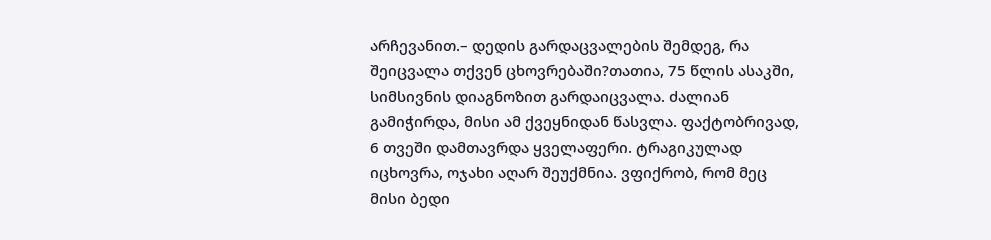არჩევანით.– დედის გარდაცვალების შემდეგ, რა შეიცვალა თქვენ ცხოვრებაში?თათია, 75 წლის ასაკში, სიმსივნის დიაგნოზით გარდაიცვალა. ძალიან გამიჭირდა, მისი ამ ქვეყნიდან წასვლა. ფაქტობრივად, 6 თვეში დამთავრდა ყველაფერი. ტრაგიკულად იცხოვრა, ოჯახი აღარ შეუქმნია. ვფიქრობ, რომ მეც მისი ბედი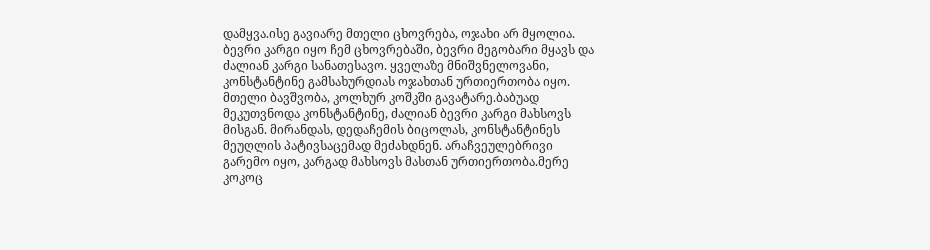დამყვა.ისე გავიარე მთელი ცხოვრება, ოჯახი არ მყოლია. ბევრი კარგი იყო ჩემ ცხოვრებაში, ბევრი მეგობარი მყავს და ძალიან კარგი სანათესავო. ყველაზე მნიშვნელოვანი, კონსტანტინე გამსახურდიას ოჯახთან ურთიერთობა იყო. მთელი ბავშვობა, კოლხურ კოშკში გავატარე.ბაბუად მეკუთვნოდა კონსტანტინე, ძალიან ბევრი კარგი მახსოვს მისგან. მირანდას, დედაჩემის ბიცოლას, კონსტანტინეს მეუღლის პატივსაცემად მეძახდნენ. არაჩვეულებრივი გარემო იყო, კარგად მახსოვს მასთან ურთიერთობა.მერე კოკოც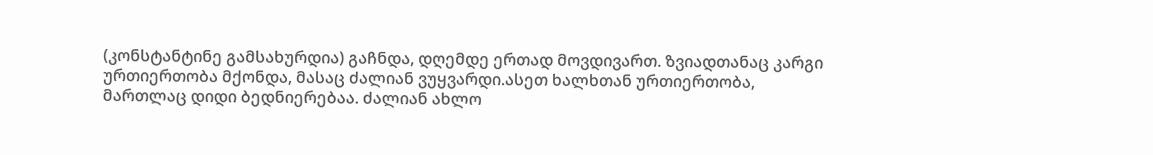(კონსტანტინე გამსახურდია) გაჩნდა, დღემდე ერთად მოვდივართ. ზვიადთანაც კარგი ურთიერთობა მქონდა, მასაც ძალიან ვუყვარდი.ასეთ ხალხთან ურთიერთობა, მართლაც დიდი ბედნიერებაა. ძალიან ახლო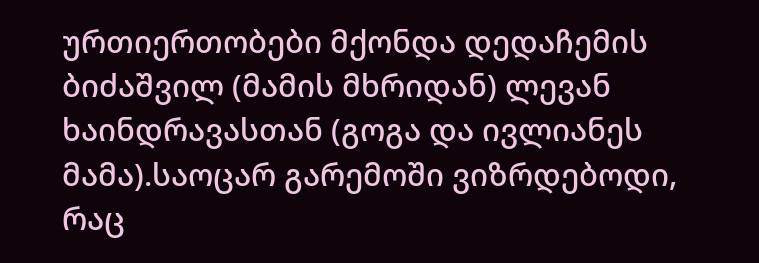ურთიერთობები მქონდა დედაჩემის ბიძაშვილ (მამის მხრიდან) ლევან ხაინდრავასთან (გოგა და ივლიანეს მამა).საოცარ გარემოში ვიზრდებოდი, რაც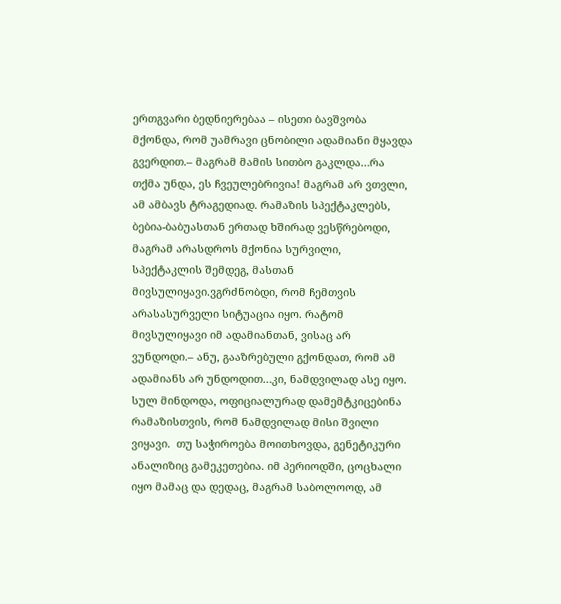ერთგვარი ბედნიერებაა – ისეთი ბავშვობა მქონდა, რომ უამრავი ცნობილი ადამიანი მყავდა გვერდით.– მაგრამ მამის სითბო გაკლდა…რა თქმა უნდა, ეს ჩვეულებრივია! მაგრამ არ ვთვლი, ამ ამბავს ტრაგედიად. რამაზის სპექტაკლებს, ბებია-ბაბუასთან ერთად ხშირად ვესწრებოდი, მაგრამ არასდროს მქონია სურვილი, სპექტაკლის შემდეგ, მასთან მივსულიყავი.ვგრძნობდი, რომ ჩემთვის არასასურველი სიტუაცია იყო. რატომ მივსულიყავი იმ ადამიანთან, ვისაც არ ვუნდოდი.– ანუ, გააზრებული გქონდათ, რომ ამ ადამიანს არ უნდოდით…კი, ნამდვილად ასე იყო. სულ მინდოდა, ოფიციალურად დამემტკიცებინა რამაზისთვის, რომ ნამდვილად მისი შვილი ვიყავი.  თუ საჭიროება მოითხოვდა, გენეტიკური ანალიზიც გამეკეთებია. იმ პერიოდში, ცოცხალი იყო მამაც და დედაც, მაგრამ საბოლოოდ, ამ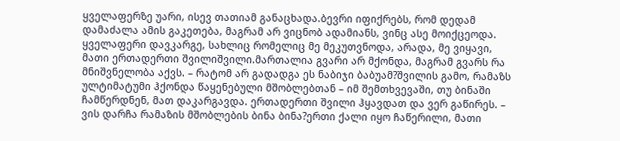ყველაფერზე უარი, ისევ თათიამ განაცხადა.ბევრი იფიქრებს, რომ დედამ დამაძალა ამის გაკეთება, მაგრამ არ ვიცნობ ადამიანს, ვინც ასე მოიქცეოდა. ყველაფერი დავკარგე, სახლიც რომელიც მე მეკუთვნოდა, არადა, მე ვიყავი, მათი ერთადერთი შვილიშვილი.მართალია გვარი არ მქონდა, მაგრამ გვარს რა მნიშვნელობა აქვს. – რატომ არ გადადგა ეს ნაბიჯი ბაბუამ?შვილის გამო, რამაზს ულტიმატუმი ჰქონდა წაყენებული მშობლებთან – იმ შემთხვევაში, თუ ბინაში ჩამწერდნენ, მათ დაკარგავდა. ერთადერთი შვილი ჰყავდათ და ვერ გაწირეს. – ვის დარჩა რამაზის მშობლების ბინა ბინა?ერთი ქალი იყო ჩაწერილი, მათი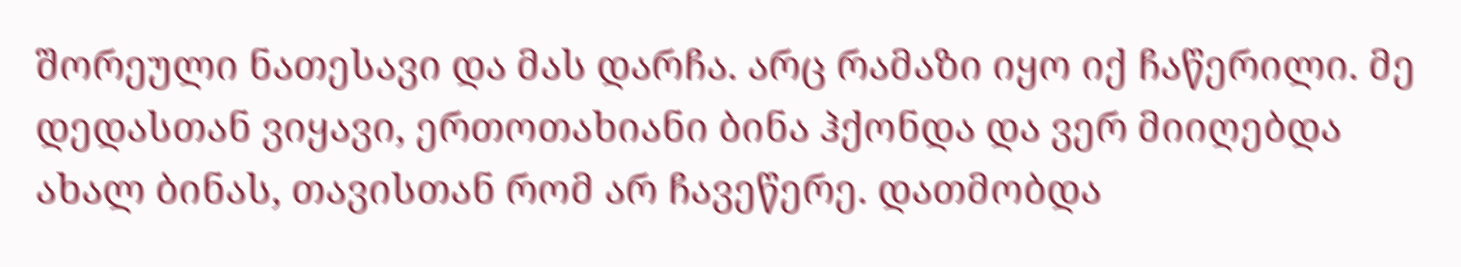შორეული ნათესავი და მას დარჩა. არც რამაზი იყო იქ ჩაწერილი. მე დედასთან ვიყავი, ერთოთახიანი ბინა ჰქონდა და ვერ მიიღებდა ახალ ბინას, თავისთან რომ არ ჩავეწერე. დათმობდა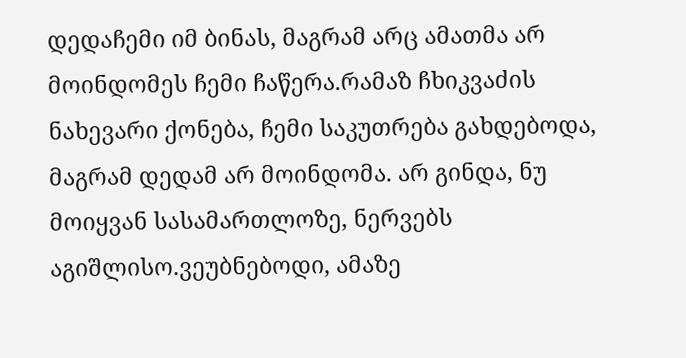დედაჩემი იმ ბინას, მაგრამ არც ამათმა არ მოინდომეს ჩემი ჩაწერა.რამაზ ჩხიკვაძის ნახევარი ქონება, ჩემი საკუთრება გახდებოდა, მაგრამ დედამ არ მოინდომა. არ გინდა, ნუ მოიყვან სასამართლოზე, ნერვებს აგიშლისო.ვეუბნებოდი, ამაზე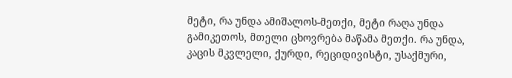მეტი, რა უნდა ამიშალოს-მეთქი, მეტი რაღა უნდა გამიკეთოს, მთელი ცხოვრება მაწამა მეთქი. რა უნდა, კაცის მკვლელი, ქურდი, რეციდივისტი, უსაქმური,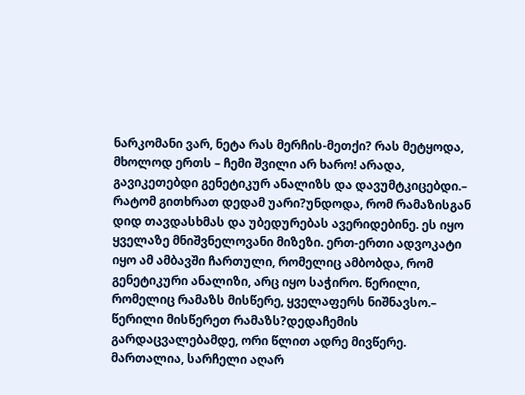ნარკომანი ვარ, ნეტა რას მერჩის-მეთქი? რას მეტყოდა, მხოლოდ ერთს – ჩემი შვილი არ ხარო! არადა, გავიკეთებდი გენეტიკურ ანალიზს და დავუმტკიცებდი.– რატომ გითხრათ დედამ უარი?უნდოდა, რომ რამაზისგან დიდ თავდასხმას და უბედურებას ავერიდებინე. ეს იყო ყველაზე მნიშვნელოვანი მიზეზი. ერთ-ერთი ადვოკატი იყო ამ ამბავში ჩართული, რომელიც ამბობდა, რომ გენეტიკური ანალიზი, არც იყო საჭირო. წერილი, რომელიც რამაზს მისწერე, ყველაფერს ნიშნავსო.– წერილი მისწერეთ რამაზს?დედაჩემის გარდაცვალებამდე, ორი წლით ადრე მივწერე. მართალია, სარჩელი აღარ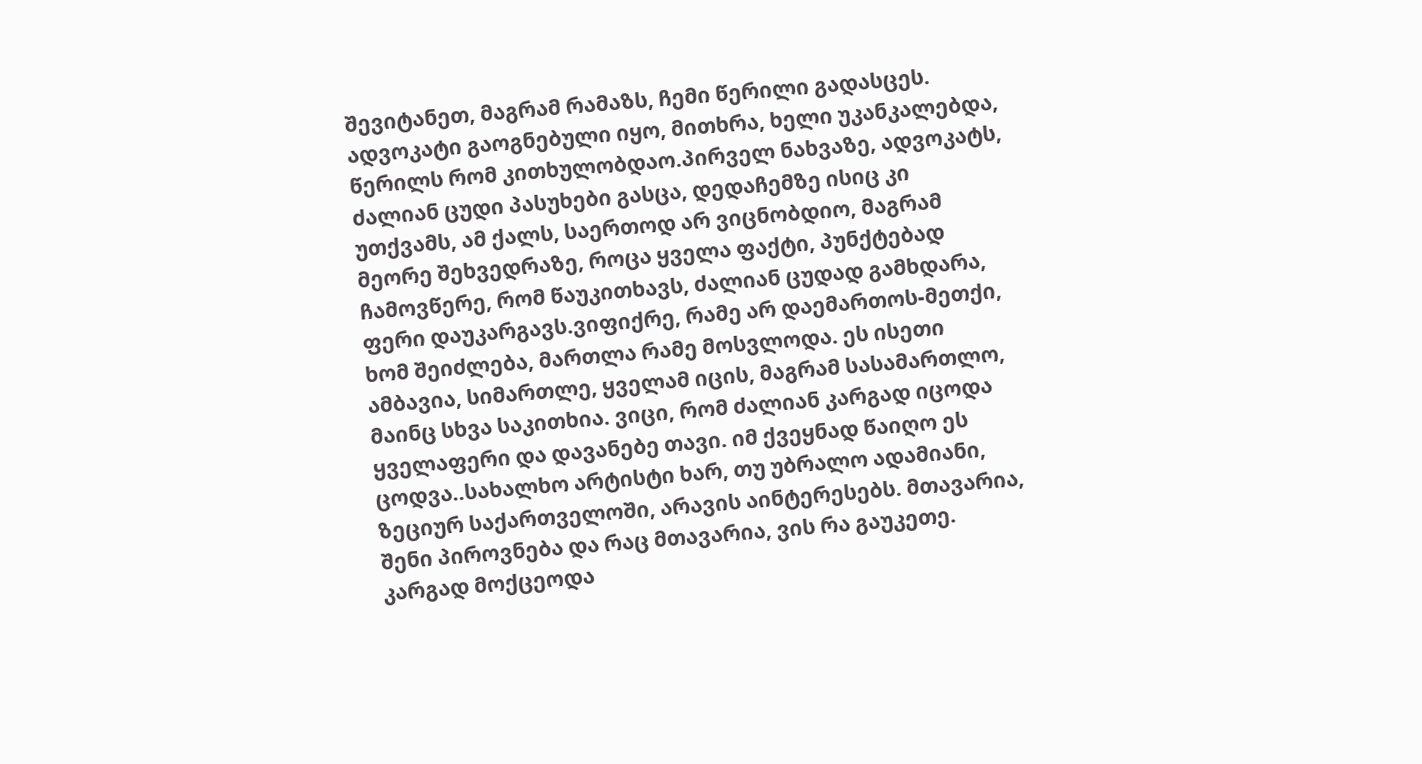შევიტანეთ, მაგრამ რამაზს, ჩემი წერილი გადასცეს. ადვოკატი გაოგნებული იყო, მითხრა, ხელი უკანკალებდა, წერილს რომ კითხულობდაო.პირველ ნახვაზე, ადვოკატს, ძალიან ცუდი პასუხები გასცა, დედაჩემზე ისიც კი უთქვამს, ამ ქალს, საერთოდ არ ვიცნობდიო, მაგრამ მეორე შეხვედრაზე, როცა ყველა ფაქტი, პუნქტებად ჩამოვწერე, რომ წაუკითხავს, ძალიან ცუდად გამხდარა, ფერი დაუკარგავს.ვიფიქრე, რამე არ დაემართოს-მეთქი, ხომ შეიძლება, მართლა რამე მოსვლოდა. ეს ისეთი ამბავია, სიმართლე, ყველამ იცის, მაგრამ სასამართლო, მაინც სხვა საკითხია. ვიცი, რომ ძალიან კარგად იცოდა ყველაფერი და დავანებე თავი. იმ ქვეყნად წაიღო ეს ცოდვა..სახალხო არტისტი ხარ, თუ უბრალო ადამიანი, ზეციურ საქართველოში, არავის აინტერესებს. მთავარია, შენი პიროვნება და რაც მთავარია, ვის რა გაუკეთე. კარგად მოქცეოდა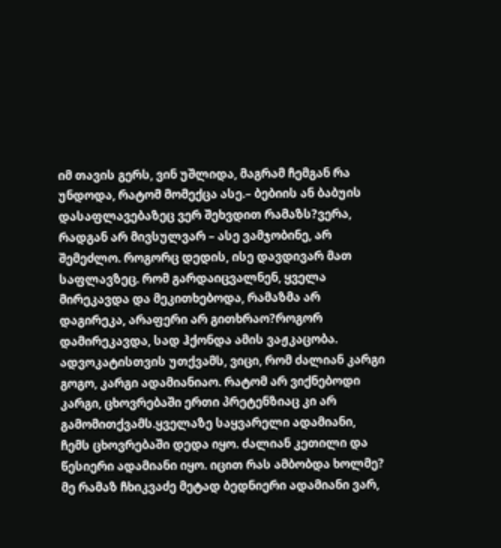იმ თავის გერს, ვინ უშლიდა, მაგრამ ჩემგან რა უნდოდა, რატომ მომექცა ასე.– ბებიის ან ბაბუის დასაფლავებაზეც ვერ შეხვდით რამაზს?ვერა, რადგან არ მივსულვარ – ასე ვამჯობინე, არ შემეძლო. როგორც დედის, ისე დავდივარ მათ საფლავზეც. რომ გარდაიცვალნენ, ყველა მირეკავდა და მეკითხებოდა, რამაზმა არ დაგირეკა, არაფერი არ გითხრაო?როგორ დამირეკავდა, სად ჰქონდა ამის ვაჟკაცობა. ადვოკატისთვის უთქვამს, ვიცი, რომ ძალიან კარგი გოგო, კარგი ადამიანიაო. რატომ არ ვიქნებოდი კარგი, ცხოვრებაში ერთი პრეტენზიაც კი არ გამომითქვამს.ყველაზე საყვარელი ადამიანი, ჩემს ცხოვრებაში დედა იყო. ძალიან კეთილი და წესიერი ადამიანი იყო. იცით რას ამბობდა ხოლმე? მე რამაზ ჩხიკვაძე მეტად ბედნიერი ადამიანი ვარ,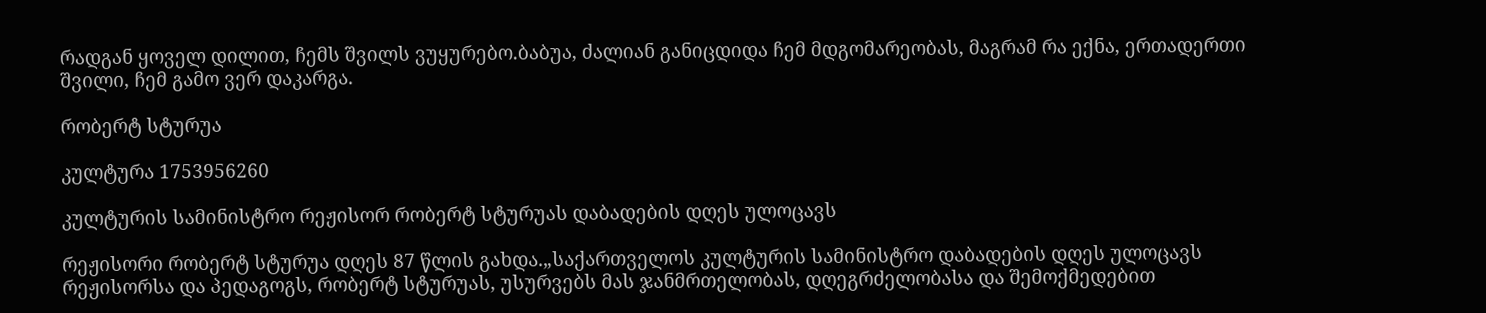რადგან ყოველ დილით, ჩემს შვილს ვუყურებო.ბაბუა, ძალიან განიცდიდა ჩემ მდგომარეობას, მაგრამ რა ექნა, ერთადერთი შვილი, ჩემ გამო ვერ დაკარგა.

რობერტ სტურუა

კულტურა 1753956260

კულტურის სამინისტრო რეჟისორ რობერტ სტურუას დაბადების დღეს ულოცავს

რეჟისორი რობერტ სტურუა დღეს 87 წლის გახდა.„საქართველოს კულტურის სამინისტრო დაბადების დღეს ულოცავს რეჟისორსა და პედაგოგს, რობერტ სტურუას, უსურვებს მას ჯანმრთელობას, დღეგრძელობასა და შემოქმედებით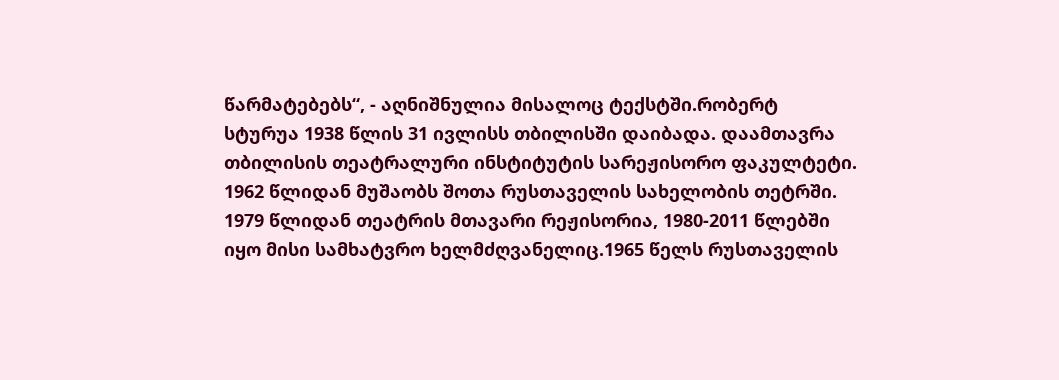წარმატებებს“, - აღნიშნულია მისალოც ტექსტში.რობერტ სტურუა 1938 წლის 31 ივლისს თბილისში დაიბადა. დაამთავრა თბილისის თეატრალური ინსტიტუტის სარეჟისორო ფაკულტეტი. 1962 წლიდან მუშაობს შოთა რუსთაველის სახელობის თეტრში. 1979 წლიდან თეატრის მთავარი რეჟისორია, 1980-2011 წლებში იყო მისი სამხატვრო ხელმძღვანელიც.1965 წელს რუსთაველის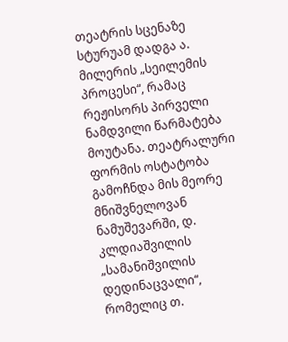თეატრის სცენაზე სტურუამ დადგა ა. მილერის „სეილემის პროცესი“, რამაც რეჟისორს პირველი ნამდვილი წარმატება მოუტანა. თეატრალური ფორმის ოსტატობა გამოჩნდა მის მეორე მნიშვნელოვან ნამუშევარში, დ. კლდიაშვილის „სამანიშვილის დედინაცვალი“, რომელიც თ.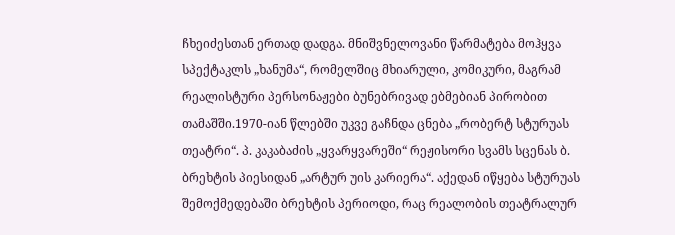ჩხეიძესთან ერთად დადგა. მნიშვნელოვანი წარმატება მოჰყვა სპექტაკლს „ხანუმა“, რომელშიც მხიარული, კომიკური, მაგრამ რეალისტური პერსონაჟები ბუნებრივად ებმებიან პირობით თამაშში.1970-იან წლებში უკვე გაჩნდა ცნება „რობერტ სტურუას თეატრი“. პ. კაკაბაძის „ყვარყვარეში“ რეჟისორი სვამს სცენას ბ. ბრეხტის პიესიდან „არტურ უის კარიერა“. აქედან იწყება სტურუას შემოქმედებაში ბრეხტის პერიოდი, რაც რეალობის თეატრალურ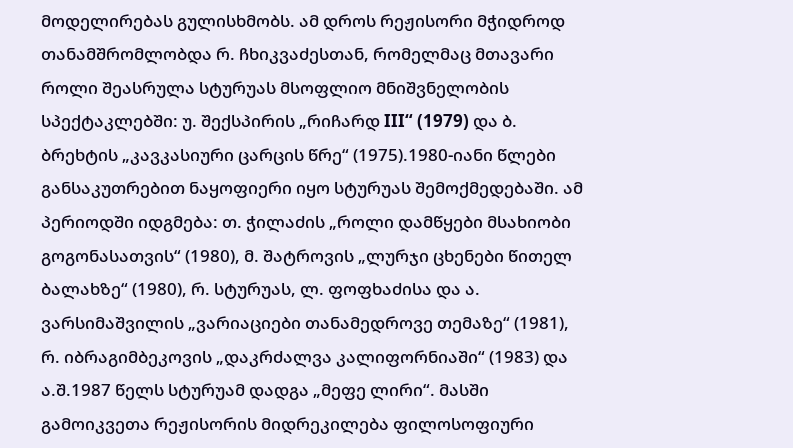მოდელირებას გულისხმობს. ამ დროს რეჟისორი მჭიდროდ თანამშრომლობდა რ. ჩხიკვაძესთან, რომელმაც მთავარი როლი შეასრულა სტურუას მსოფლიო მნიშვნელობის სპექტაკლებში: უ. შექსპირის „რიჩარდ III“ (1979) და ბ. ბრეხტის „კავკასიური ცარცის წრე“ (1975).1980-იანი წლები განსაკუთრებით ნაყოფიერი იყო სტურუას შემოქმედებაში. ამ პერიოდში იდგმება: თ. ჭილაძის „როლი დამწყები მსახიობი გოგონასათვის“ (1980), მ. შატროვის „ლურჯი ცხენები წითელ ბალახზე“ (1980), რ. სტურუას, ლ. ფოფხაძისა და ა. ვარსიმაშვილის „ვარიაციები თანამედროვე თემაზე“ (1981), რ. იბრაგიმბეკოვის „დაკრძალვა კალიფორნიაში“ (1983) და ა.შ.1987 წელს სტურუამ დადგა „მეფე ლირი“. მასში გამოიკვეთა რეჟისორის მიდრეკილება ფილოსოფიური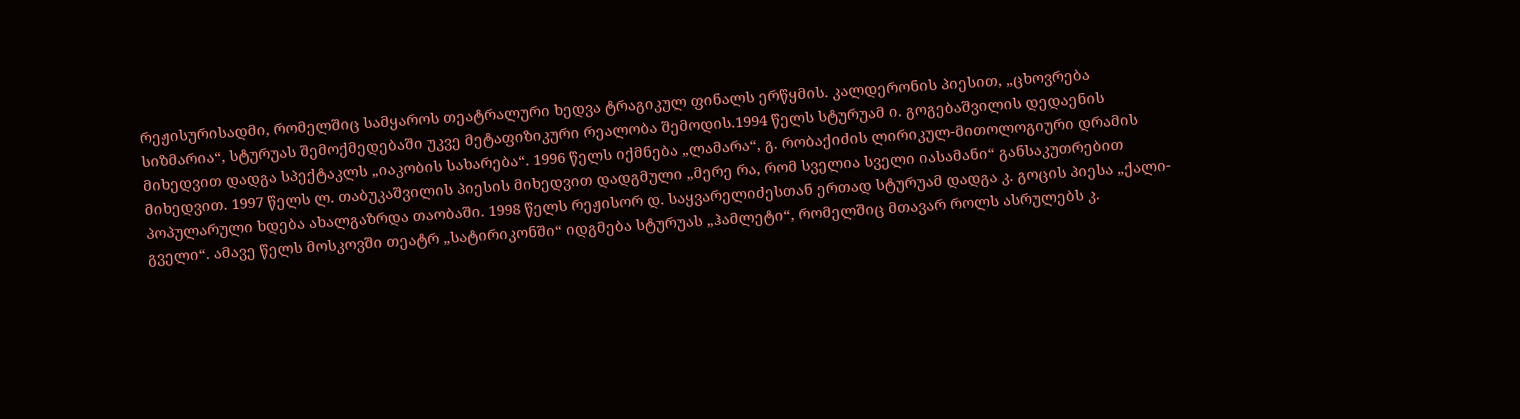რეჟისურისადმი, რომელშიც სამყაროს თეატრალური ხედვა ტრაგიკულ ფინალს ერწყმის. კალდერონის პიესით, „ცხოვრება სიზმარია“, სტურუას შემოქმედებაში უკვე მეტაფიზიკური რეალობა შემოდის.1994 წელს სტურუამ ი. გოგებაშვილის დედაენის მიხედვით დადგა სპექტაკლს „იაკობის სახარება“. 1996 წელს იქმნება „ლამარა“, გ. რობაქიძის ლირიკულ-მითოლოგიური დრამის მიხედვით. 1997 წელს ლ. თაბუკაშვილის პიესის მიხედვით დადგმული „მერე რა, რომ სველია სველი იასამანი“ განსაკუთრებით პოპულარული ხდება ახალგაზრდა თაობაში. 1998 წელს რეჟისორ დ. საყვარელიძესთან ერთად სტურუამ დადგა კ. გოცის პიესა „ქალი-გველი“. ამავე წელს მოსკოვში თეატრ „სატირიკონში“ იდგმება სტურუას „ჰამლეტი“, რომელშიც მთავარ როლს ასრულებს კ.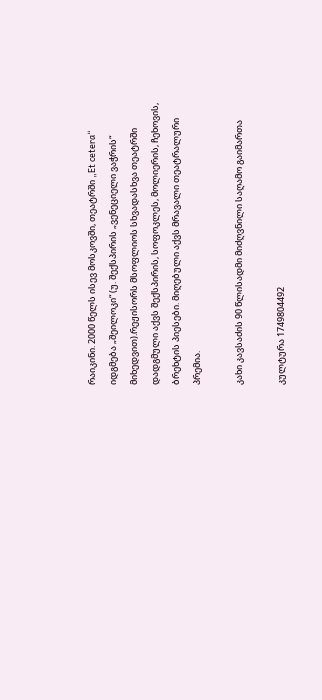რაიკინი. 2000 წელს ისევ მოსკოვში, თეატრში „Et cetera“ იდგმება „შეილოკი“ (უ. შექსპირის „ვენეციელი ვაჭრის“ მიხედვით).რეჟისორს მსოფლიოს სხვადასხვა თეატრში დადგმული აქვს შექსპირის, სოფოკლეს, მოლიერის, ჩეხოვის, ბრეხტის პიესები. მიღებული აქვს მრავალი თეატრალური პრემია.

კახი კავსაძის 90 წლისადმი მიძღვნილი საღამო გაიმართა

კულტურა 1749804492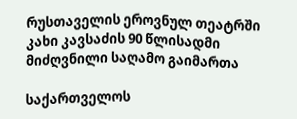რუსთაველის ეროვნულ თეატრში კახი კავსაძის 90 წლისადმი მიძღვნილი საღამო გაიმართა

საქართველოს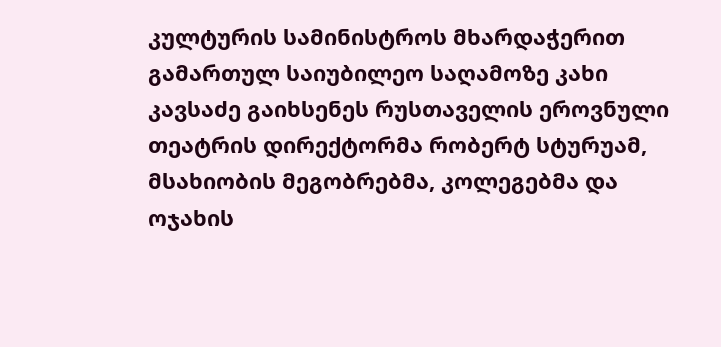კულტურის სამინისტროს მხარდაჭერით გამართულ საიუბილეო საღამოზე კახი კავსაძე გაიხსენეს რუსთაველის ეროვნული თეატრის დირექტორმა რობერტ სტურუამ, მსახიობის მეგობრებმა, კოლეგებმა და ოჯახის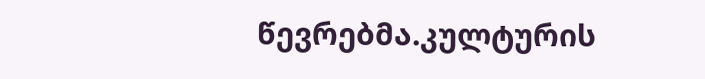წევრებმა.კულტურის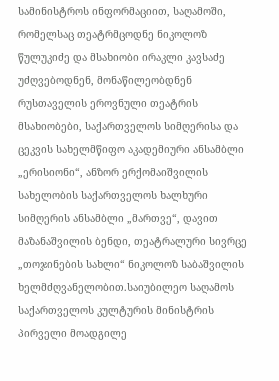სამინისტროს ინფორმაციით, საღამოში, რომელსაც თეატრმცოდნე ნიკოლოზ წულუკიძე და მსახიობი ირაკლი კავსაძე უძღვებოდნენ, მონაწილეობდნენ რუსთაველის ეროვნული თეატრის მსახიობები, საქართველოს სიმღერისა და ცეკვის სახელმწიფო აკადემიური ანსამბლი „ერისიონი“, ანზორ ერქომაიშვილის სახელობის საქართველოს ხალხური სიმღერის ანსამბლი „მართვე“, დავით მაზანაშვილის ბენდი, თეატრალური სივრცე „თოჯინების სახლი“ ნიკოლოზ საბაშვილის ხელმძღვანელობით.საიუბილეო საღამოს საქართველოს კულტურის მინისტრის პირველი მოადგილე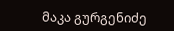მაკა გურგენიძე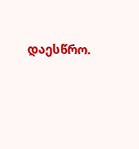დაესწრო.